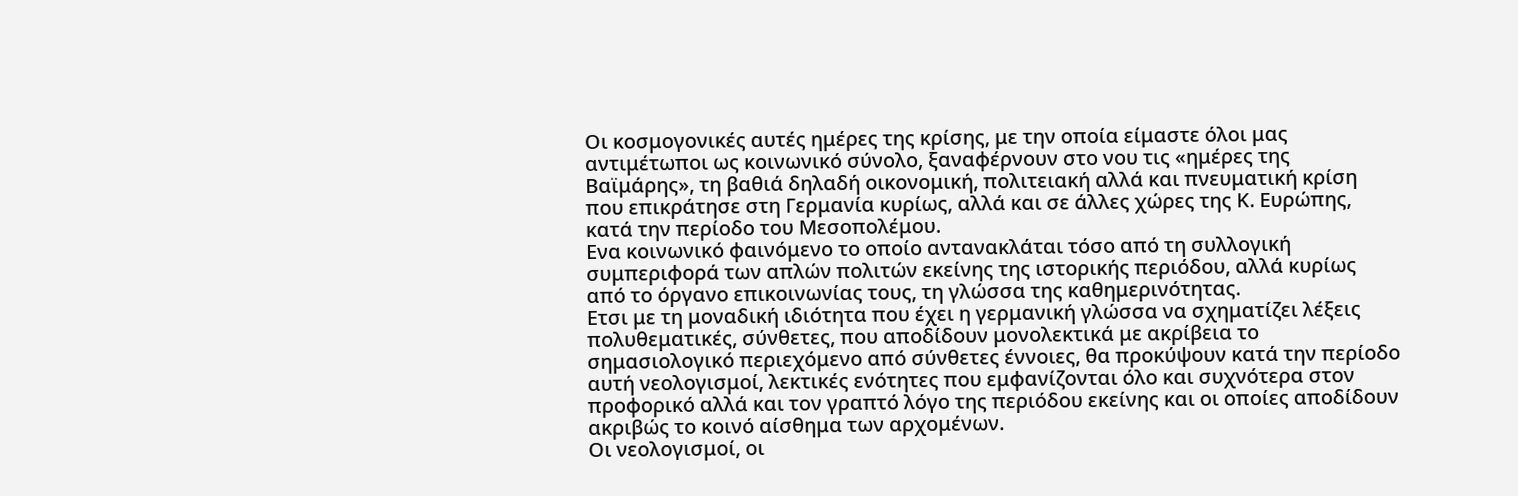Οι κοσμογονικές αυτές ημέρες της κρίσης, με την οποία είμαστε όλοι μας αντιμέτωποι ως κοινωνικό σύνολο, ξαναφέρνουν στο νου τις «ημέρες της Βαϊμάρης», τη βαθιά δηλαδή οικονομική, πολιτειακή αλλά και πνευματική κρίση που επικράτησε στη Γερμανία κυρίως, αλλά και σε άλλες χώρες της Κ. Ευρώπης, κατά την περίοδο του Μεσοπολέμου.
Ενα κοινωνικό φαινόμενο το οποίο αντανακλάται τόσο από τη συλλογική συμπεριφορά των απλών πολιτών εκείνης της ιστορικής περιόδου, αλλά κυρίως από το όργανο επικοινωνίας τους, τη γλώσσα της καθημερινότητας.
Ετσι με τη μοναδική ιδιότητα που έχει η γερμανική γλώσσα να σχηματίζει λέξεις πολυθεματικές, σύνθετες, που αποδίδουν μονολεκτικά με ακρίβεια το σημασιολογικό περιεχόμενο από σύνθετες έννοιες, θα προκύψουν κατά την περίοδο αυτή νεολογισμοί, λεκτικές ενότητες που εμφανίζονται όλο και συχνότερα στον προφορικό αλλά και τον γραπτό λόγο της περιόδου εκείνης και οι οποίες αποδίδουν ακριβώς το κοινό αίσθημα των αρχομένων.
Οι νεολογισμοί, οι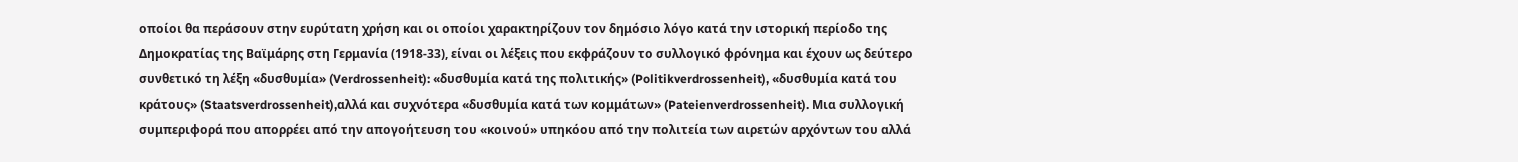οποίοι θα περάσουν στην ευρύτατη χρήση και οι οποίοι χαρακτηρίζουν τον δημόσιο λόγο κατά την ιστορική περίοδο της Δημοκρατίας της Βαϊμάρης στη Γερμανία (1918-33), είναι οι λέξεις που εκφράζουν το συλλογικό φρόνημα και έχουν ως δεύτερο συνθετικό τη λέξη «δυσθυμία» (Verdrossenheit): «δυσθυμία κατά της πολιτικής» (Politikverdrossenheit), «δυσθυμία κατά του κράτους» (Staatsverdrossenheit),αλλά και συχνότερα «δυσθυμία κατά των κομμάτων» (Pateienverdrossenheit). Μια συλλογική συμπεριφορά που απορρέει από την απογοήτευση του «κοινού» υπηκόου από την πολιτεία των αιρετών αρχόντων του αλλά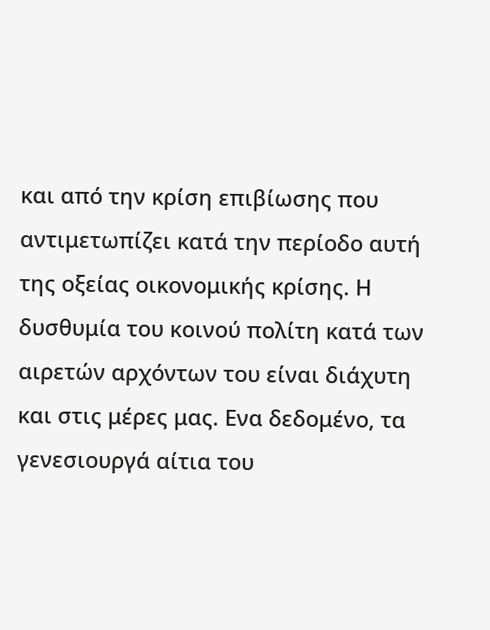και από την κρίση επιβίωσης που αντιμετωπίζει κατά την περίοδο αυτή της οξείας οικονομικής κρίσης. Η δυσθυμία του κοινού πολίτη κατά των αιρετών αρχόντων του είναι διάχυτη και στις μέρες μας. Ενα δεδομένο, τα γενεσιουργά αίτια του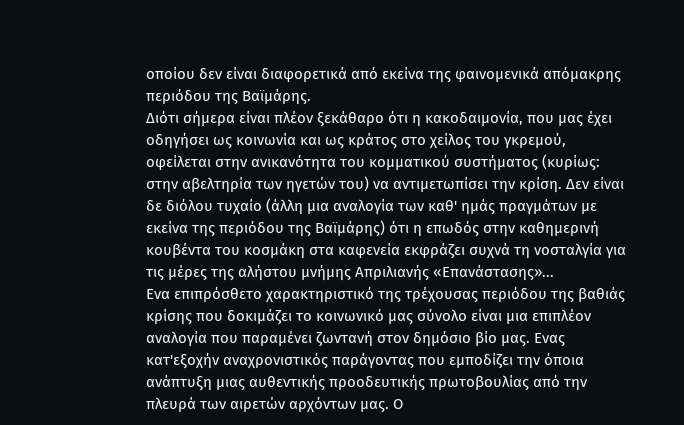οποίου δεν είναι διαφορετικά από εκείνα της φαινομενικά απόμακρης περιόδου της Βαϊμάρης.
Διότι σήμερα είναι πλέον ξεκάθαρο ότι η κακοδαιμονία, που μας έχει οδηγήσει ως κοινωνία και ως κράτος στο χείλος του γκρεμού, οφείλεται στην ανικανότητα του κομματικού συστήματος (κυρίως: στην αβελτηρία των ηγετών του) να αντιμετωπίσει την κρίση. Δεν είναι δε διόλου τυχαίο (άλλη μια αναλογία των καθ' ημάς πραγμάτων με εκείνα της περιόδου της Βαϊμάρης) ότι η επωδός στην καθημερινή κουβέντα του κοσμάκη στα καφενεία εκφράζει συχνά τη νοσταλγία για τις μέρες της αλήστου μνήμης Απριλιανής «Επανάστασης»...
Ενα επιπρόσθετο χαρακτηριστικό της τρέχουσας περιόδου της βαθιάς κρίσης που δοκιμάζει το κοινωνικό μας σύνολο είναι μια επιπλέον αναλογία που παραμένει ζωντανή στον δημόσιο βίο μας. Ενας κατ'εξοχήν αναχρονιστικός παράγοντας που εμποδίζει την όποια ανάπτυξη μιας αυθεντικής προοδευτικής πρωτοβουλίας από την πλευρά των αιρετών αρχόντων μας. Ο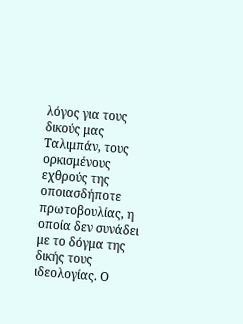λόγος για τους δικούς μας Ταλιμπάν, τους ορκισμένους εχθρούς της οποιασδήποτε πρωτοβουλίας, η οποία δεν συνάδει με το δόγμα της δικής τους ιδεολογίας. Ο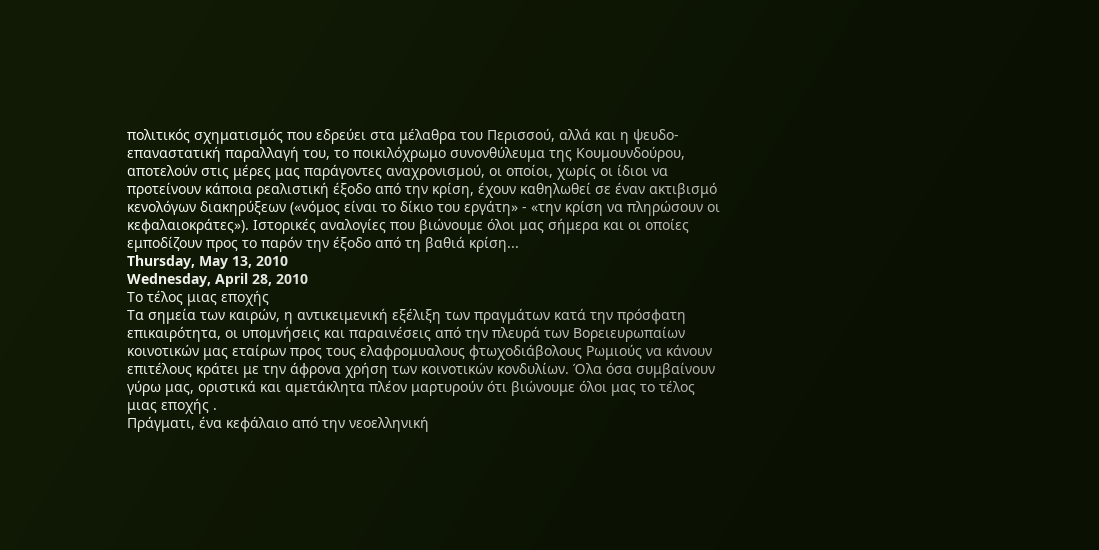πολιτικός σχηματισμός που εδρεύει στα μέλαθρα του Περισσού, αλλά και η ψευδο-επαναστατική παραλλαγή του, το ποικιλόχρωμο συνονθύλευμα της Κουμουνδούρου, αποτελούν στις μέρες μας παράγοντες αναχρονισμού, οι οποίοι, χωρίς οι ίδιοι να προτείνουν κάποια ρεαλιστική έξοδο από την κρίση, έχουν καθηλωθεί σε έναν ακτιβισμό κενολόγων διακηρύξεων («νόμος είναι το δίκιο του εργάτη» - «την κρίση να πληρώσουν οι κεφαλαιοκράτες»). Ιστορικές αναλογίες που βιώνουμε όλοι μας σήμερα και οι οποίες εμποδίζουν προς το παρόν την έξοδο από τη βαθιά κρίση...
Thursday, May 13, 2010
Wednesday, April 28, 2010
Το τέλος μιας εποχής
Τα σημεία των καιρών, η αντικειμενική εξέλιξη των πραγμάτων κατά την πρόσφατη επικαιρότητα, οι υπομνήσεις και παραινέσεις από την πλευρά των Βορειευρωπαίων κοινοτικών μας εταίρων προς τους ελαφρομυαλους φτωχοδιάβολους Ρωμιούς να κάνουν επιτέλους κράτει με την άφρονα χρήση των κοινοτικών κονδυλίων. Όλα όσα συμβαίνουν γύρω μας, οριστικά και αμετάκλητα πλέον μαρτυρούν ότι βιώνουμε όλοι μας το τέλος μιας εποχής .
Πράγματι, ένα κεφάλαιο από την νεοελληνική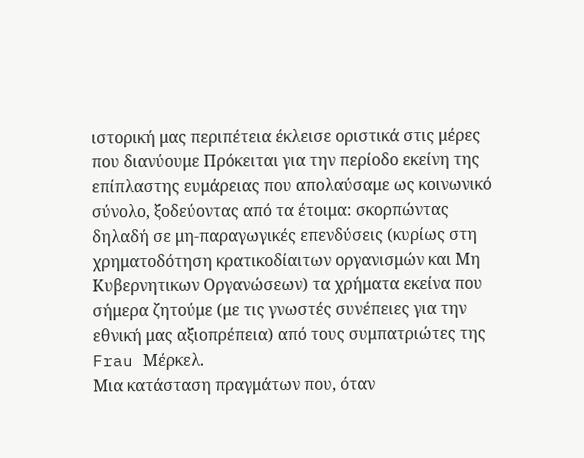ιστορική μας περιπέτεια έκλεισε οριστικά στις μέρες που διανύουμε Πρόκειται για την περίοδο εκείνη της επίπλαστης ευμάρειας που απολαύσαμε ως κοινωνικό σύνολο, ξοδεύοντας από τα έτοιμα: σκορπώντας δηλαδή σε μη-παραγωγικές επενδύσεις (κυρίως στη χρηματοδότηση κρατικοδίαιτων οργανισμών και Μη Κυβερνητικων Οργανώσεων) τα χρήματα εκείνα που σήμερα ζητούμε (με τις γνωστές συνέπειες για την εθνική μας αξιοπρέπεια) από τους συμπατριώτες της Frau Μέρκελ.
Μια κατάσταση πραγμάτων που, όταν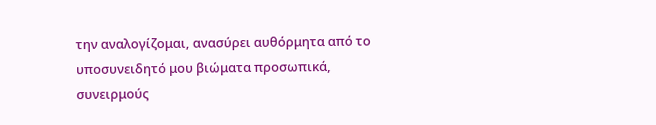την αναλογίζομαι, ανασύρει αυθόρμητα από το υποσυνειδητό μου βιώματα προσωπικά, συνειρμούς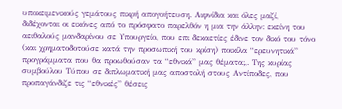υποκειμενικούς γεμάτους πικρή απογοήτευση. Αιφνίδια και όλες μαζί, διδέχονται οι εικόνες από το πρόσφατο παρελθόν η μια την άλλην: εκείνη του αειθαλούς μανδαρίνου σε Υπουργείο, που επι δεκαετίες έδινε τον δικό του τόνο (και χρηματοδοτούσε κατά την προσωπική του κρίση) ποικίλα “ερευνητικά” προγράμματα που θα προωθούσαν τα “εθνικά” μας θέματα;,. Της κυρίας συμβούλου Τύπου σε διπλωματική μας αποστολή στους Αντίποδες, που προπαγάνδιζε τις “εθνικές” θέσεις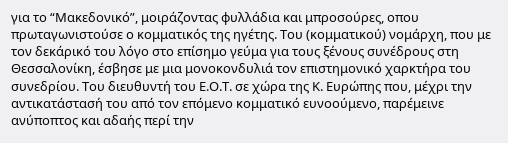για το “Μακεδονικό”, μοιράζοντας φυλλάδια και μπροσούρες, οπου πρωταγωνιστούσε ο κομματικός της ηγέτης. Του (κομματικού) νομάρχη, που με τον δεκάρικό του λόγο στο επίσημο γεύμα για τους ξένους συνέδρους στη Θεσσαλονίκη, έσβησε με μια μονοκονδυλιά τον επιστημονικό χαρκτήρα του συνεδρίου. Του διευθυντή του Ε.Ο.Τ. σε χώρα της Κ. Ευρώπης που, μέχρι την αντικατάστασή του από τον επόμενο κομματικό ευνοούμενο, παρέμεινε ανύποπτος και αδαής περί την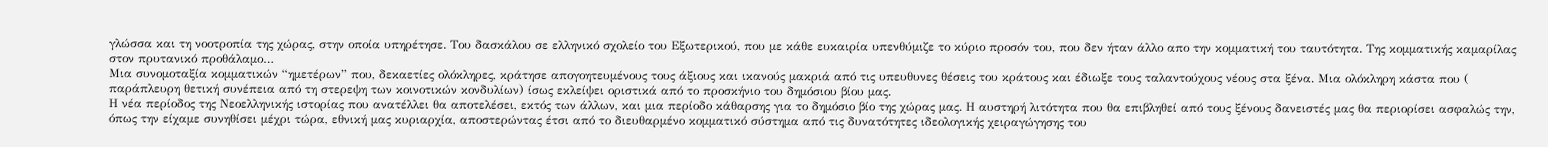γλώσσα και τη νοοτροπία της χώρας, στην οποία υπηρέτησε. Του δασκάλου σε ελληνικό σχολείο του Εξωτερικού, που με κάθε ευκαιρία υπενθύμιζε το κύριο προσόν του, που δεν ήταν άλλο απο την κομματική του ταυτότητα. Της κομματικής καμαρίλας στον πρυτανικό προθάλαμο…
Μια συνομοταξία κομματικών “ημετέρων” που, δεκαετίες ολόκληρες, κράτησε απογοητευμένους τους άξιους και ικανούς μακριά από τις υπευθυνες θέσεις του κράτους και έδιωξε τους ταλαντούχους νέους στα ξένα. Μια ολόκληρη κάστα που ( παράπλευρη θετική συνέπεια από τη στερεψη των κοινοτικών κονδυλίων) ίσως εκλείψει οριστικά από το προσκήνιο του δημόσιου βίου μας.
Η νέα περίοδος της Νεοελληνικής ιστορίας που ανατέλλει θα αποτελέσει, εκτός των άλλων, και μια περίοδο κάθαρσης για το δημόσιο βίο της χώρας μας. Η αυστηρή λιτότητα που θα επιβληθεί από τους ξένους δανειστές μας θα περιορίσει ασφαλώς την, όπως την είχαμε συνηθίσει μέχρι τώρα, εθνική μας κυριαρχία, αποστερώντας έτσι από το διευθαρμένο κομματικό σύστημα από τις δυνατότητες ιδεολογικής χειραγώγησης του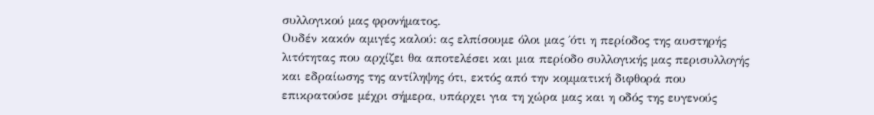συλλογικού μας φρονήματος.
Ουδέν κακόν αμιγές καλού: ας ελπίσουμε όλοι μας ΄ότι η περίοδος της αυστηρής λιτότητας που αρχίζει θα αποτελέσει και μια περίοδο συλλογικής μας περισυλλογής και εδραίωσης της αντίληψης ότι, εκτός από την κομματική διφθορά που επικρατούσε μέχρι σήμερα, υπάρχει για τη χώρα μας και η οδός της ευγενούς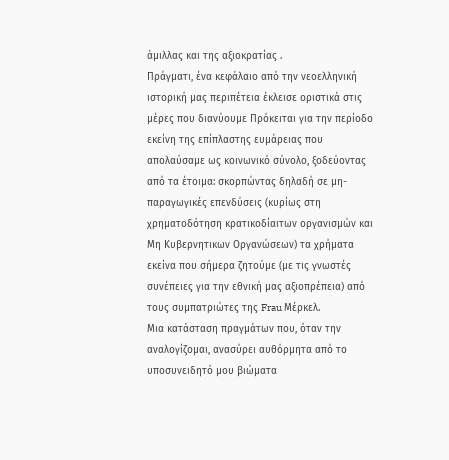άμιλλας και της αξιοκρατίας .
Πράγματι, ένα κεφάλαιο από την νεοελληνική ιστορική μας περιπέτεια έκλεισε οριστικά στις μέρες που διανύουμε Πρόκειται για την περίοδο εκείνη της επίπλαστης ευμάρειας που απολαύσαμε ως κοινωνικό σύνολο, ξοδεύοντας από τα έτοιμα: σκορπώντας δηλαδή σε μη-παραγωγικές επενδύσεις (κυρίως στη χρηματοδότηση κρατικοδίαιτων οργανισμών και Μη Κυβερνητικων Οργανώσεων) τα χρήματα εκείνα που σήμερα ζητούμε (με τις γνωστές συνέπειες για την εθνική μας αξιοπρέπεια) από τους συμπατριώτες της Frau Μέρκελ.
Μια κατάσταση πραγμάτων που, όταν την αναλογίζομαι, ανασύρει αυθόρμητα από το υποσυνειδητό μου βιώματα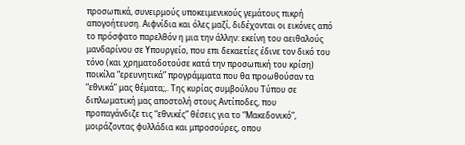προσωπικά, συνειρμούς υποκειμενικούς γεμάτους πικρή απογοήτευση. Αιφνίδια και όλες μαζί, διδέχονται οι εικόνες από το πρόσφατο παρελθόν η μια την άλλην: εκείνη του αειθαλούς μανδαρίνου σε Υπουργείο, που επι δεκαετίες έδινε τον δικό του τόνο (και χρηματοδοτούσε κατά την προσωπική του κρίση) ποικίλα “ερευνητικά” προγράμματα που θα προωθούσαν τα “εθνικά” μας θέματα;,. Της κυρίας συμβούλου Τύπου σε διπλωματική μας αποστολή στους Αντίποδες, που προπαγάνδιζε τις “εθνικές” θέσεις για το “Μακεδονικό”, μοιράζοντας φυλλάδια και μπροσούρες, οπου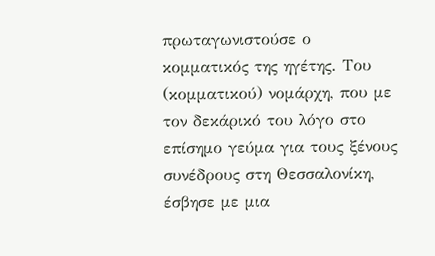πρωταγωνιστούσε ο κομματικός της ηγέτης. Του (κομματικού) νομάρχη, που με τον δεκάρικό του λόγο στο επίσημο γεύμα για τους ξένους συνέδρους στη Θεσσαλονίκη, έσβησε με μια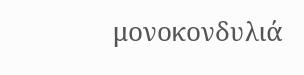μονοκονδυλιά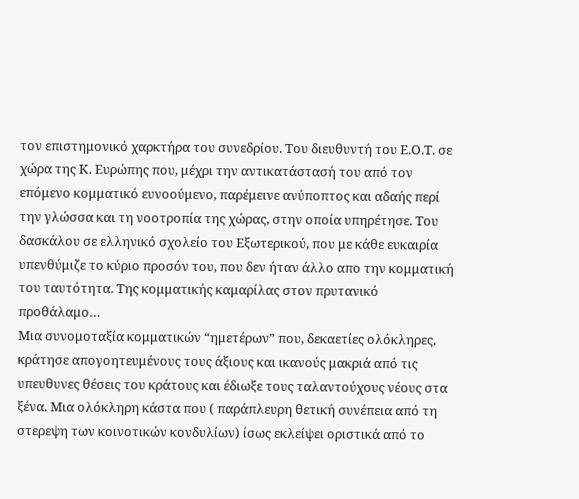τον επιστημονικό χαρκτήρα του συνεδρίου. Του διευθυντή του Ε.Ο.Τ. σε χώρα της Κ. Ευρώπης που, μέχρι την αντικατάστασή του από τον επόμενο κομματικό ευνοούμενο, παρέμεινε ανύποπτος και αδαής περί την γλώσσα και τη νοοτροπία της χώρας, στην οποία υπηρέτησε. Του δασκάλου σε ελληνικό σχολείο του Εξωτερικού, που με κάθε ευκαιρία υπενθύμιζε το κύριο προσόν του, που δεν ήταν άλλο απο την κομματική του ταυτότητα. Της κομματικής καμαρίλας στον πρυτανικό προθάλαμο…
Μια συνομοταξία κομματικών “ημετέρων” που, δεκαετίες ολόκληρες, κράτησε απογοητευμένους τους άξιους και ικανούς μακριά από τις υπευθυνες θέσεις του κράτους και έδιωξε τους ταλαντούχους νέους στα ξένα. Μια ολόκληρη κάστα που ( παράπλευρη θετική συνέπεια από τη στερεψη των κοινοτικών κονδυλίων) ίσως εκλείψει οριστικά από το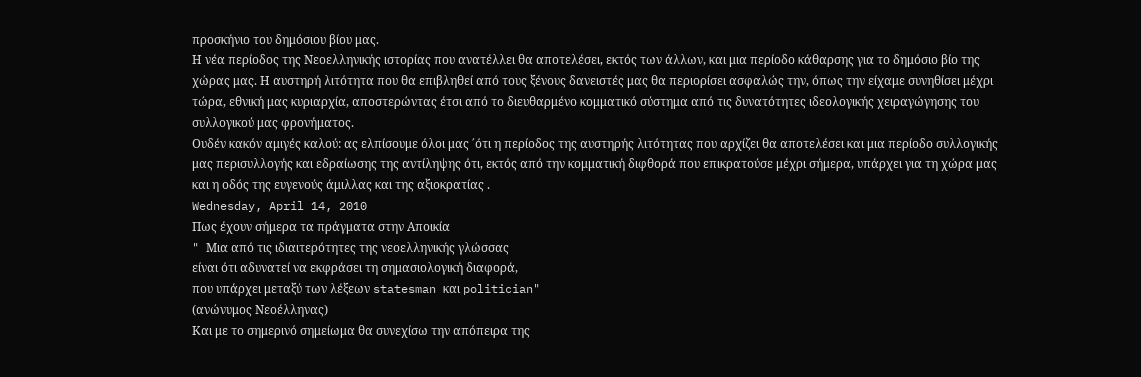προσκήνιο του δημόσιου βίου μας.
Η νέα περίοδος της Νεοελληνικής ιστορίας που ανατέλλει θα αποτελέσει, εκτός των άλλων, και μια περίοδο κάθαρσης για το δημόσιο βίο της χώρας μας. Η αυστηρή λιτότητα που θα επιβληθεί από τους ξένους δανειστές μας θα περιορίσει ασφαλώς την, όπως την είχαμε συνηθίσει μέχρι τώρα, εθνική μας κυριαρχία, αποστερώντας έτσι από το διευθαρμένο κομματικό σύστημα από τις δυνατότητες ιδεολογικής χειραγώγησης του συλλογικού μας φρονήματος.
Ουδέν κακόν αμιγές καλού: ας ελπίσουμε όλοι μας ΄ότι η περίοδος της αυστηρής λιτότητας που αρχίζει θα αποτελέσει και μια περίοδο συλλογικής μας περισυλλογής και εδραίωσης της αντίληψης ότι, εκτός από την κομματική διφθορά που επικρατούσε μέχρι σήμερα, υπάρχει για τη χώρα μας και η οδός της ευγενούς άμιλλας και της αξιοκρατίας .
Wednesday, April 14, 2010
Πως έχουν σήμερα τα πράγματα στην Αποικία
" Mια από τις ιδιαιτερότητες της νεοελληνικής γλώσσας
είναι ότι αδυνατεί να εκφράσει τη σημασιολογική διαφορά,
που υπάρχει μεταξύ των λέξεων statesman και politician"
(ανώνυμος Nεοέλληνας)
Και με το σημερινό σημείωμα θα συνεχίσω την απόπειρα της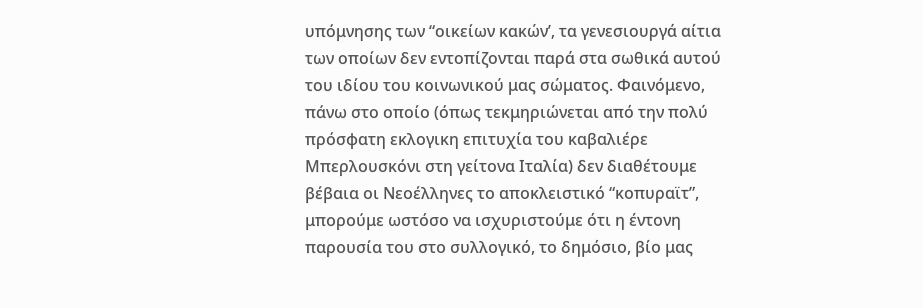υπόμνησης των “οικείων κακών’, τα γενεσιουργά αίτια των οποίων δεν εντοπίζονται παρά στα σωθικά αυτού του ιδίου του κοινωνικού μας σώματος. Φαινόμενο, πάνω στο οποίο (όπως τεκμηριώνεται από την πολύ πρόσφατη εκλογικη επιτυχία του καβαλιέρε Μπερλουσκόνι στη γείτονα Ιταλία) δεν διαθέτουμε βέβαια οι Νεοέλληνες το αποκλειστικό “κοπυραϊτ”, μπορούμε ωστόσο να ισχυριστούμε ότι η έντονη παρουσία του στο συλλογικό, το δημόσιο, βίο μας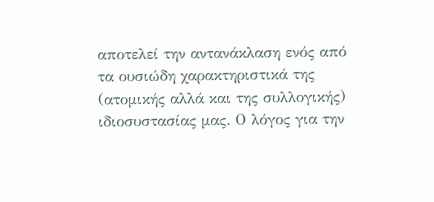αποτελεί την αντανάκλαση ενός από τα ουσιώδη χαρακτηριστικά της (ατομικής αλλά και της συλλογικής) ιδιοσυστασίας μας. Ο λόγος για την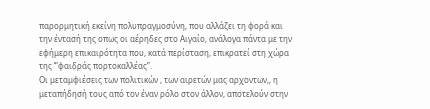παρορμητική εκείνη πολυπραγμοσύνη, που αλλάζει τη φορά και την έντασή της οπως οι αέρηδες στο Αιγαίο, ανάλογα πάντα με την εφήμερη επικαιρότητα που, κατά περίσταση, επικρατεί στη χώρα της ‘”φαιδράς πορτοκαλλέας”.
Οι μεταμφιέσεις των πολιτικών , των αιρετών μας αρχοντων,, η μεταπήδησή τους από τον έναν ρόλο στον άλλον, αποτελούν στην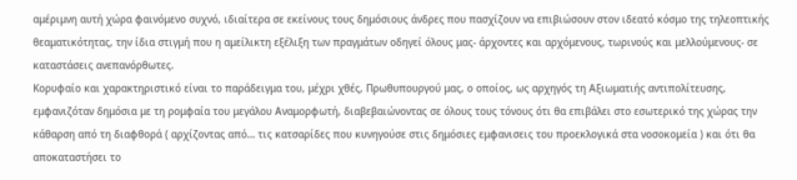αμέριμνη αυτή χώρα φαινόμενο συχνό, ιδιαίτερα σε εκείνους τους δημόσιους άνδρες που πασχίζουν να επιβιώσουν στον ιδεατό κόσμο της τηλεοπτικής θεαματικότητας, την ίδια στιγμή που η αμείλικτη εξέλιξη των πραγμάτων οδηγεί όλους μας- άρχοντες και αρχόμενους, τωρινούς και μελλούμενους- σε καταστάσεις ανεπανόρθωτες.
Κορυφαίο και χαρακτηριστικό είναι το παράδειγμα του, μέχρι χθές, Πρωθυπουργού μας, ο οποίος, ως αρχηγός τη Αξιωματιής αντιπολίτευσης, εμφανιζόταν δημόσια με τη ρομφαία του μεγάλου Αναμορφωτή, διαβεβαιώνοντας σε όλους τους τόνους ότι θα επιβάλει στο εσωτερικό της χώρας την κάθαρση από τη διαφθορά ( αρχίζοντας από… τις κατσαρίδες που κυνηγούσε στις δημόσιες εμφανισεις του προεκλογικά στα νοσοκομεία ) και ότι θα αποκαταστήσει το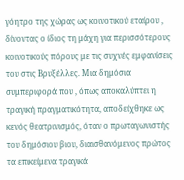γόητρο της χώρας ως κοινοτικού εταίρου , δίνοντας ο ίδιος τη μάχη για περισσότερους κοινοτικούς πόρους με τις συχνές εμφανίσεις του στις Βρυξέλλες. Μια δημόσια συμπεριφορά που , όπως αποκαλύπτει η τραγική πραγματικότητα, αποδείχθηκε ως κενός θεατρινισμός, όταν ο πρωταγωνιστής του δημόσιου βιου, διαισθανόμενος πρώτος τα επικείμενα τραγικά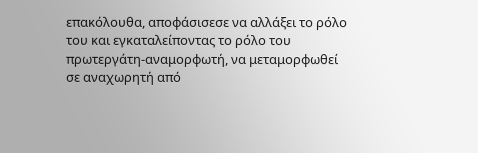επακόλουθα, αποφάσισεσε να αλλάξει το ρόλο του και εγκαταλείποντας το ρόλο του πρωτεργάτη-αναμορφωτή, να μεταμορφωθεί σε αναχωρητή από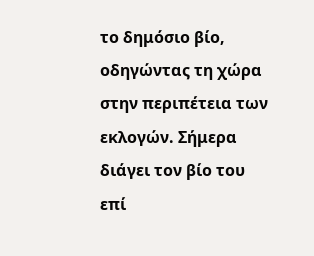το δημόσιο βίο, οδηγώντας τη χώρα στην περιπέτεια των εκλογών. Σήμερα διάγει τον βίο του επί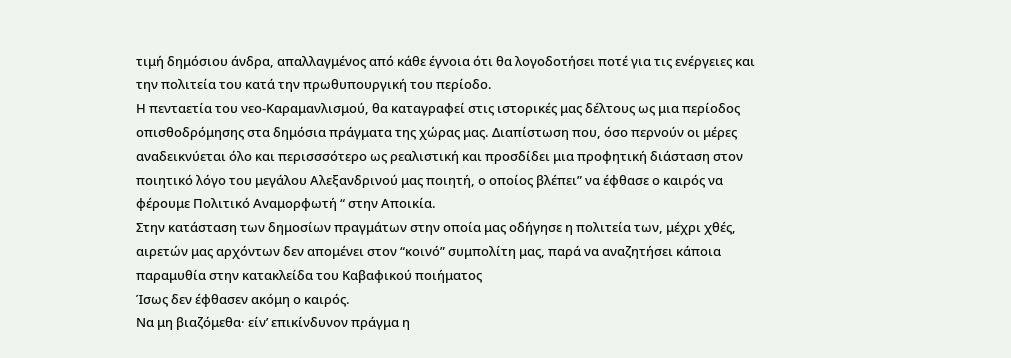τιμή δημόσιου άνδρα, απαλλαγμένος από κάθε έγνοια ότι θα λογοδοτήσει ποτέ για τις ενέργειες και την πολιτεία του κατά την πρωθυπουργική του περίοδο.
Η πενταετία του νεο-Καραμανλισμού, θα καταγραφεί στις ιστορικές μας δέλτους ως μια περίοδος οπισθοδρόμησης στα δημόσια πράγματα της χώρας μας. Διαπίστωση που, όσο περνούν οι μέρες αναδεικνύεται όλο και περισσσότερο ως ρεαλιστική και προσδίδει μια προφητική διάσταση στον ποιητικό λόγο του μεγάλου Αλεξανδρινού μας ποιητή, ο οποίος βλέπει” να έφθασε ο καιρός να φέρουμε Πολιτικό Αναμορφωτή “ στην Αποικία.
Στην κατάσταση των δημοσίων πραγμάτων στην οποία μας οδήγησε η πολιτεία των, μέχρι χθές, αιρετών μας αρχόντων δεν απομένει στον “κοινό” συμπολίτη μας, παρά να αναζητήσει κάποια παραμυθία στην κατακλείδα του Καβαφικού ποιήματος
Ίσως δεν έφθασεν ακόμη ο καιρός.
Να μη βιαζόμεθα· είν’ επικίνδυνον πράγμα η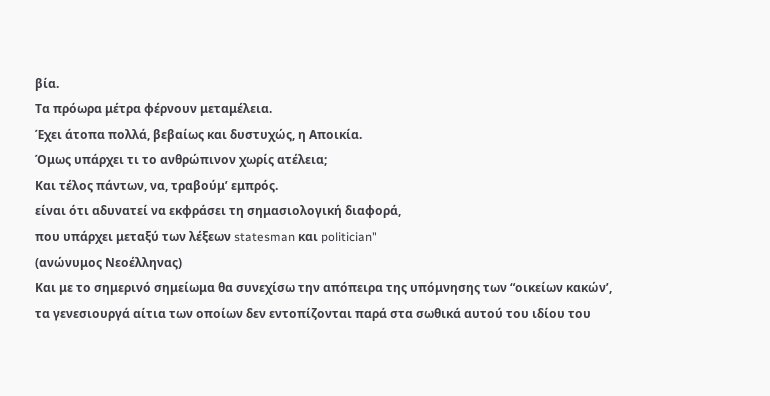βία.
Τα πρόωρα μέτρα φέρνουν μεταμέλεια.
Έχει άτοπα πολλά, βεβαίως και δυστυχώς, η Aποικία.
Όμως υπάρχει τι το ανθρώπινον χωρίς ατέλεια;
Και τέλος πάντων, να, τραβούμ’ εμπρός.
είναι ότι αδυνατεί να εκφράσει τη σημασιολογική διαφορά,
που υπάρχει μεταξύ των λέξεων statesman και politician"
(ανώνυμος Nεοέλληνας)
Και με το σημερινό σημείωμα θα συνεχίσω την απόπειρα της υπόμνησης των “οικείων κακών’, τα γενεσιουργά αίτια των οποίων δεν εντοπίζονται παρά στα σωθικά αυτού του ιδίου του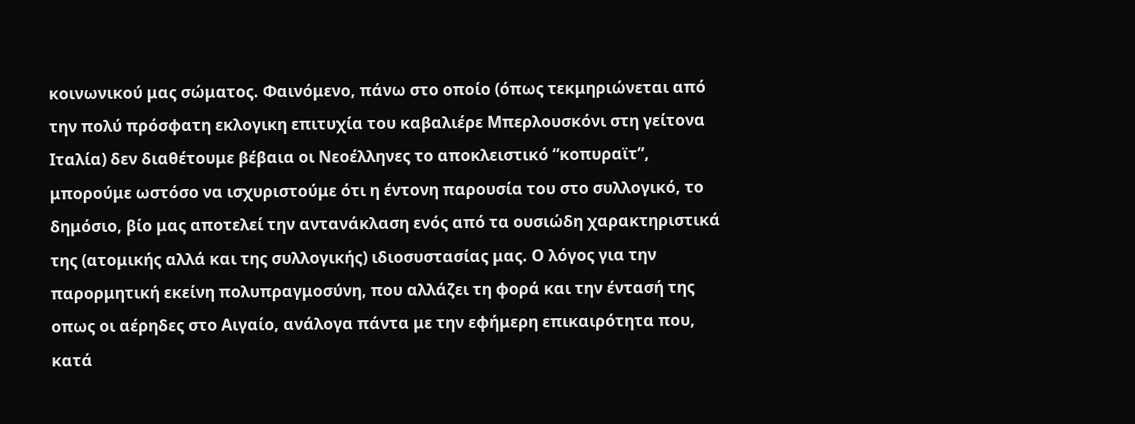κοινωνικού μας σώματος. Φαινόμενο, πάνω στο οποίο (όπως τεκμηριώνεται από την πολύ πρόσφατη εκλογικη επιτυχία του καβαλιέρε Μπερλουσκόνι στη γείτονα Ιταλία) δεν διαθέτουμε βέβαια οι Νεοέλληνες το αποκλειστικό “κοπυραϊτ”, μπορούμε ωστόσο να ισχυριστούμε ότι η έντονη παρουσία του στο συλλογικό, το δημόσιο, βίο μας αποτελεί την αντανάκλαση ενός από τα ουσιώδη χαρακτηριστικά της (ατομικής αλλά και της συλλογικής) ιδιοσυστασίας μας. Ο λόγος για την παρορμητική εκείνη πολυπραγμοσύνη, που αλλάζει τη φορά και την έντασή της οπως οι αέρηδες στο Αιγαίο, ανάλογα πάντα με την εφήμερη επικαιρότητα που, κατά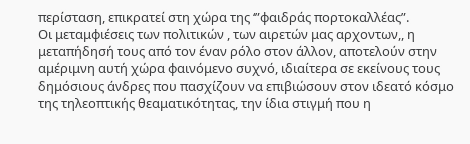περίσταση, επικρατεί στη χώρα της ‘”φαιδράς πορτοκαλλέας”.
Οι μεταμφιέσεις των πολιτικών , των αιρετών μας αρχοντων,, η μεταπήδησή τους από τον έναν ρόλο στον άλλον, αποτελούν στην αμέριμνη αυτή χώρα φαινόμενο συχνό, ιδιαίτερα σε εκείνους τους δημόσιους άνδρες που πασχίζουν να επιβιώσουν στον ιδεατό κόσμο της τηλεοπτικής θεαματικότητας, την ίδια στιγμή που η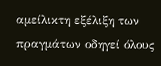αμείλικτη εξέλιξη των πραγμάτων οδηγεί όλους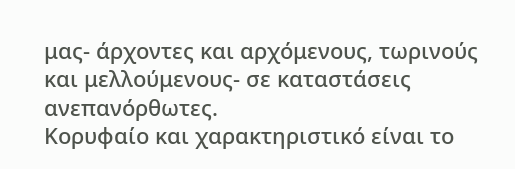μας- άρχοντες και αρχόμενους, τωρινούς και μελλούμενους- σε καταστάσεις ανεπανόρθωτες.
Κορυφαίο και χαρακτηριστικό είναι το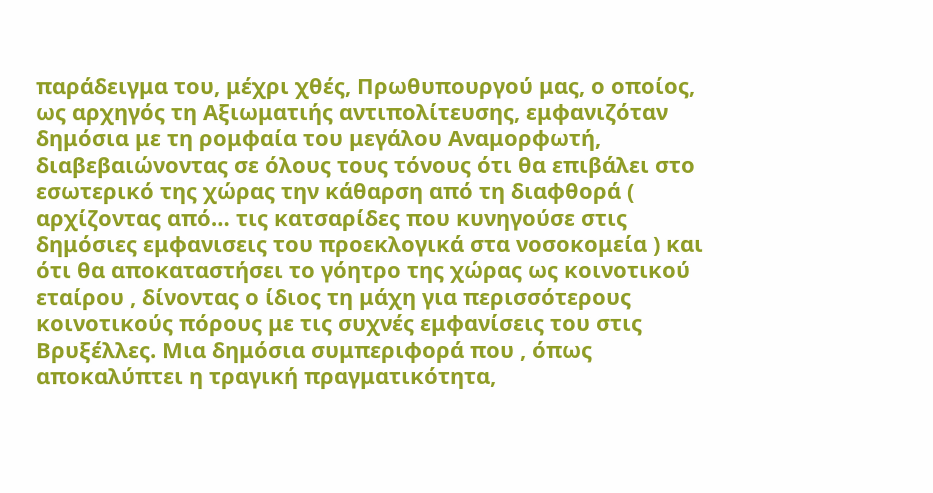παράδειγμα του, μέχρι χθές, Πρωθυπουργού μας, ο οποίος, ως αρχηγός τη Αξιωματιής αντιπολίτευσης, εμφανιζόταν δημόσια με τη ρομφαία του μεγάλου Αναμορφωτή, διαβεβαιώνοντας σε όλους τους τόνους ότι θα επιβάλει στο εσωτερικό της χώρας την κάθαρση από τη διαφθορά ( αρχίζοντας από… τις κατσαρίδες που κυνηγούσε στις δημόσιες εμφανισεις του προεκλογικά στα νοσοκομεία ) και ότι θα αποκαταστήσει το γόητρο της χώρας ως κοινοτικού εταίρου , δίνοντας ο ίδιος τη μάχη για περισσότερους κοινοτικούς πόρους με τις συχνές εμφανίσεις του στις Βρυξέλλες. Μια δημόσια συμπεριφορά που , όπως αποκαλύπτει η τραγική πραγματικότητα,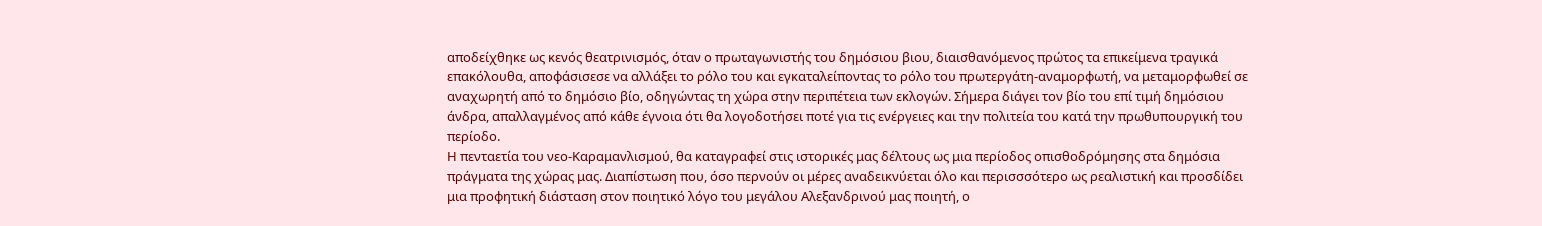αποδείχθηκε ως κενός θεατρινισμός, όταν ο πρωταγωνιστής του δημόσιου βιου, διαισθανόμενος πρώτος τα επικείμενα τραγικά επακόλουθα, αποφάσισεσε να αλλάξει το ρόλο του και εγκαταλείποντας το ρόλο του πρωτεργάτη-αναμορφωτή, να μεταμορφωθεί σε αναχωρητή από το δημόσιο βίο, οδηγώντας τη χώρα στην περιπέτεια των εκλογών. Σήμερα διάγει τον βίο του επί τιμή δημόσιου άνδρα, απαλλαγμένος από κάθε έγνοια ότι θα λογοδοτήσει ποτέ για τις ενέργειες και την πολιτεία του κατά την πρωθυπουργική του περίοδο.
Η πενταετία του νεο-Καραμανλισμού, θα καταγραφεί στις ιστορικές μας δέλτους ως μια περίοδος οπισθοδρόμησης στα δημόσια πράγματα της χώρας μας. Διαπίστωση που, όσο περνούν οι μέρες αναδεικνύεται όλο και περισσσότερο ως ρεαλιστική και προσδίδει μια προφητική διάσταση στον ποιητικό λόγο του μεγάλου Αλεξανδρινού μας ποιητή, ο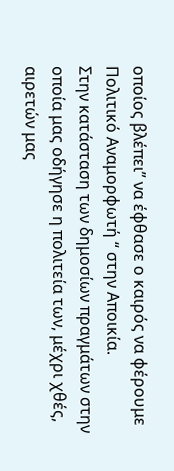οποίος βλέπει” να έφθασε ο καιρός να φέρουμε Πολιτικό Αναμορφωτή “ στην Αποικία.
Στην κατάσταση των δημοσίων πραγμάτων στην οποία μας οδήγησε η πολιτεία των, μέχρι χθές, αιρετών μας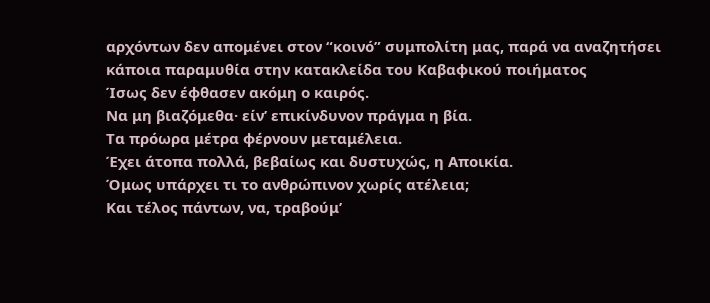αρχόντων δεν απομένει στον “κοινό” συμπολίτη μας, παρά να αναζητήσει κάποια παραμυθία στην κατακλείδα του Καβαφικού ποιήματος
Ίσως δεν έφθασεν ακόμη ο καιρός.
Να μη βιαζόμεθα· είν’ επικίνδυνον πράγμα η βία.
Τα πρόωρα μέτρα φέρνουν μεταμέλεια.
Έχει άτοπα πολλά, βεβαίως και δυστυχώς, η Aποικία.
Όμως υπάρχει τι το ανθρώπινον χωρίς ατέλεια;
Και τέλος πάντων, να, τραβούμ’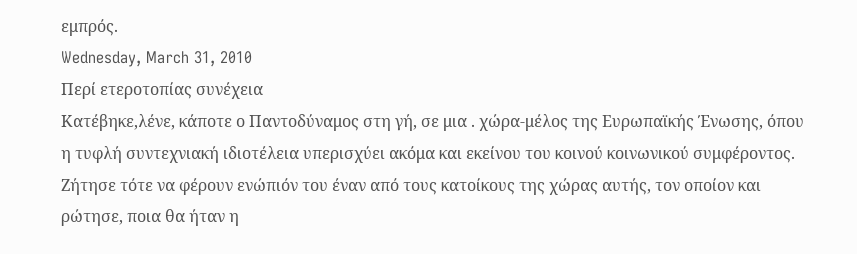εμπρός.
Wednesday, March 31, 2010
Περί ετεροτοπίας συνέχεια
Κατέβηκε,λένε, κάποτε ο Παντοδύναμος στη γή, σε μια . χώρα-μέλος της Ευρωπαϊκής Ένωσης, όπου η τυφλή συντεχνιακή ιδιοτέλεια υπερισχύει ακόμα και εκείνου του κοινού κοινωνικού συμφέροντος. Ζήτησε τότε να φέρουν ενώπιόν του έναν από τους κατοίκους της χώρας αυτής, τον οποίον και ρώτησε, ποια θα ήταν η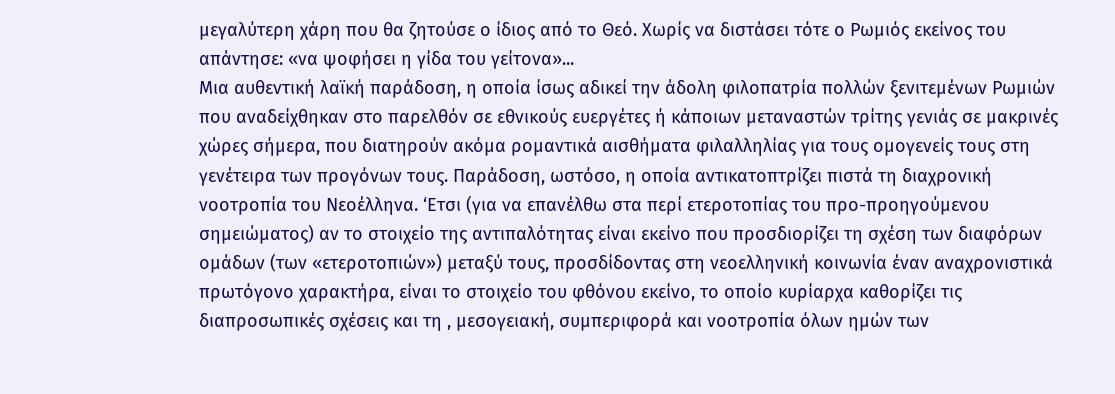μεγαλύτερη χάρη που θα ζητούσε ο ίδιος από το Θεό. Χωρίς να διστάσει τότε ο Ρωμιός εκείνος του απάντησε: «να ψοφήσει η γίδα του γείτονα»...
Μια αυθεντική λαϊκή παράδοση, η οποία ίσως αδικεί την άδολη φιλοπατρία πολλών ξενιτεμένων Ρωμιών που αναδείχθηκαν στο παρελθόν σε εθνικούς ευεργέτες ή κάποιων μεταναστών τρίτης γενιάς σε μακρινές χώρες σήμερα, που διατηρούν ακόμα ρομαντικά αισθήματα φιλαλληλίας για τους ομογενείς τους στη γενέτειρα των προγόνων τους. Παράδοση, ωστόσο, η οποία αντικατοπτρίζει πιστά τη διαχρονική νοοτροπία του Νεοέλληνα. ‘Ετσι (για να επανέλθω στα περί ετεροτοπίας του προ-προηγούμενου σημειώματος) αν το στοιχείο της αντιπαλότητας είναι εκείνο που προσδιορίζει τη σχέση των διαφόρων ομάδων (των «ετεροτοπιών») μεταξύ τους, προσδίδοντας στη νεοελληνική κοινωνία έναν αναχρονιστικά πρωτόγονο χαρακτήρα, είναι το στοιχείο του φθόνου εκείνο, το οποίο κυρίαρχα καθορίζει τις διαπροσωπικές σχέσεις και τη , μεσογειακή, συμπεριφορά και νοοτροπία όλων ημών των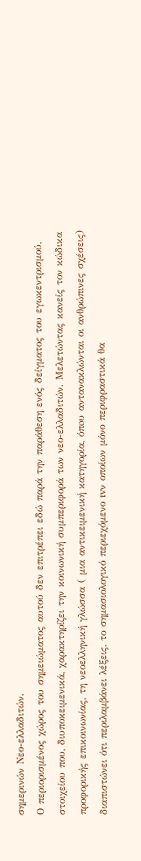σημερινών Νεο-ελλαδιτών.
Ο περιορισμένος χώρος του σημειώματος αυτού δεν επιτρέπει εδώ παρά την παράθεση ενός δείγματος του εγωκεντρισμού, στοιχείου που, διυποκειμενικά, χαρακτηρίζει την κοινωνική συμπεριφορά των νεο-ελλαδιτών. Μελετώντας κανείς τον κώδικα προφορικής επικοινωνίας, τη νεοελληνική γλώσσα ( μια αντικειμενική κατηγορία, όπoυ αντανακλώνται οι ανθρώπινες σχέσεις) διαπιστώνει ότι περιλαμβάνει λέξεις, το σημασιολογικό περιεχόμενο tvν οποίων μόνο περιφραστικά θα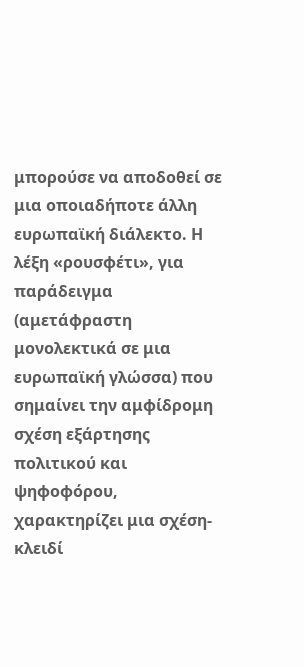μπορούσε να αποδοθεί σε μια οποιαδήποτε άλλη ευρωπαϊκή διάλεκτο. Η λέξη «ρουσφέτι», για παράδειγμα (αμετάφραστη μονολεκτικά σε μια ευρωπαϊκή γλώσσα) που σημαίνει την αμφίδρομη σχέση εξάρτησης πολιτικού και ψηφοφόρου, χαρακτηρίζει μια σχέση-κλειδί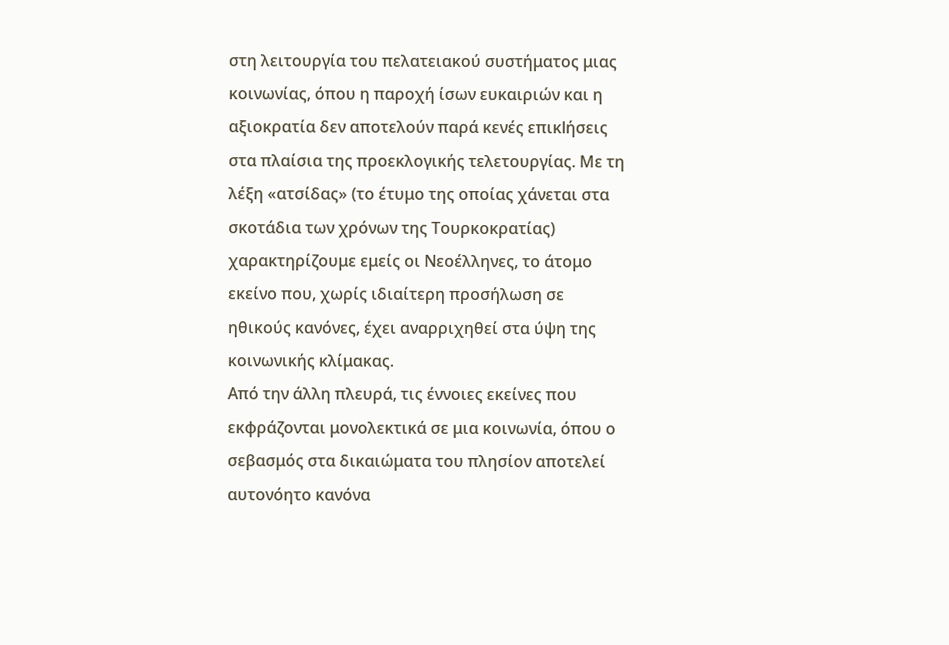στη λειτουργία του πελατειακού συστήματος μιας κοινωνίας, όπου η παροχή ίσων ευκαιριών και η αξιοκρατία δεν αποτελούν παρά κενές επικlήσεις στα πλαίσια της προεκλογικής τελετουργίας. Με τη λέξη «ατσίδας» (το έτυμο της οποίας χάνεται στα σκοτάδια των χρόνων της Τουρκοκρατίας) χαρακτηρίζουμε εμείς οι Νεοέλληνες, το άτομο εκείνο που, χωρίς ιδιαίτερη προσήλωση σε ηθικούς κανόνες, έχει αναρριχηθεί στα ύψη της κοινωνικής κλίμακας.
Από την άλλη πλευρά, τις έννοιες εκείνες που εκφράζονται μονολεκτικά σε μια κοινωνία, όπου ο σεβασμός στα δικαιώματα του πλησίον αποτελεί αυτονόητο κανόνα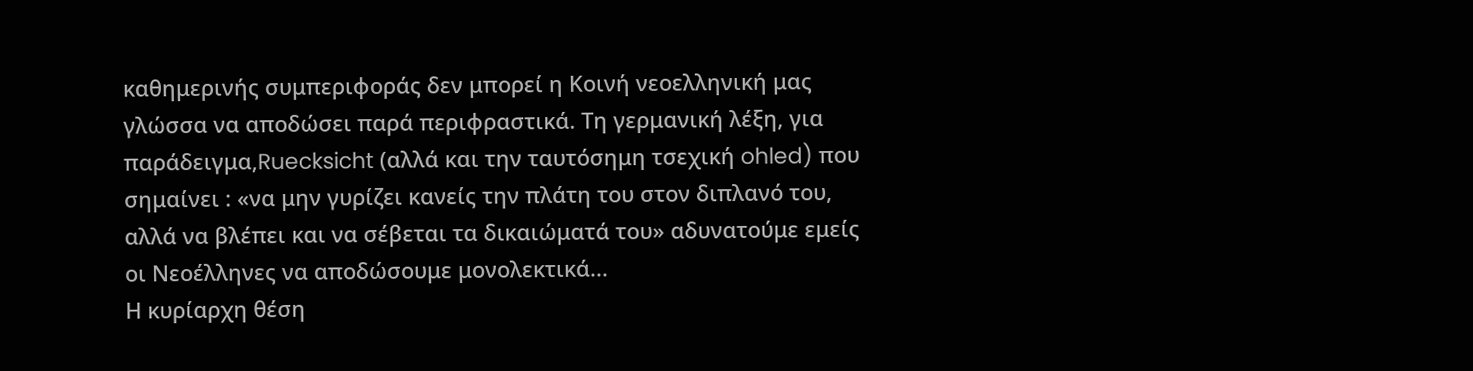καθημερινής συμπεριφοράς δεν μπορεί η Κοινή νεοελληνική μας γλώσσα να αποδώσει παρά περιφραστικά. Τη γερμανική λέξη, για παράδειγμα,Ruecksicht (αλλά και την ταυτόσημη τσεχική ohled) που σημαίνει : «να μην γυρίζει κανείς την πλάτη του στον διπλανό του, αλλά να βλέπει και να σέβεται τα δικαιώματά του» αδυνατούμε εμείς οι Νεοέλληνες να αποδώσουμε μονολεκτικά...
Η κυρίαρχη θέση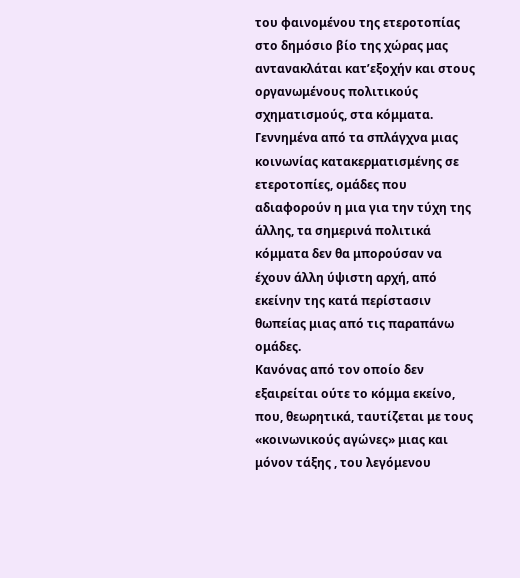του φαινομένου της ετεροτοπίας στο δημόσιο βίο της χώρας μας αντανακλάται κατ’εξοχήν και στους οργανωμένους πολιτικούς σχηματισμούς, στα κόμματα. Γεννημένα από τα σπλάγχνα μιας κοινωνίας κατακερματισμένης σε ετεροτοπίες, ομάδες που αδιαφορούν η μια για την τύχη της άλλης, τα σημερινά πολιτικά κόμματα δεν θα μπορούσαν να έχουν άλλη ύψιστη αρχή, από εκείνην της κατά περίστασιν θωπείας μιας από τις παραπάνω ομάδες.
Κανόνας από τον οποίο δεν εξαιρείται ούτε το κόμμα εκείνο, που, θεωρητικά, ταυτίζεται με τους «κοινωνικούς αγώνες» μιας και μόνον τάξης , του λεγόμενου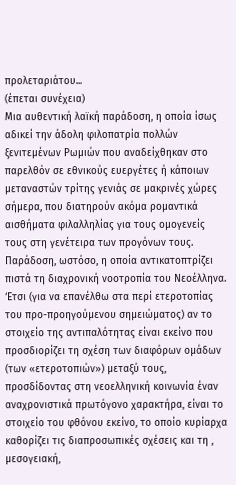προλεταριάτου...
(έπεται συνέχεια)
Μια αυθεντική λαϊκή παράδοση, η οποία ίσως αδικεί την άδολη φιλοπατρία πολλών ξενιτεμένων Ρωμιών που αναδείχθηκαν στο παρελθόν σε εθνικούς ευεργέτες ή κάποιων μεταναστών τρίτης γενιάς σε μακρινές χώρες σήμερα, που διατηρούν ακόμα ρομαντικά αισθήματα φιλαλληλίας για τους ομογενείς τους στη γενέτειρα των προγόνων τους. Παράδοση, ωστόσο, η οποία αντικατοπτρίζει πιστά τη διαχρονική νοοτροπία του Νεοέλληνα. ‘Ετσι (για να επανέλθω στα περί ετεροτοπίας του προ-προηγούμενου σημειώματος) αν το στοιχείο της αντιπαλότητας είναι εκείνο που προσδιορίζει τη σχέση των διαφόρων ομάδων (των «ετεροτοπιών») μεταξύ τους, προσδίδοντας στη νεοελληνική κοινωνία έναν αναχρονιστικά πρωτόγονο χαρακτήρα, είναι το στοιχείο του φθόνου εκείνο, το οποίο κυρίαρχα καθορίζει τις διαπροσωπικές σχέσεις και τη , μεσογειακή,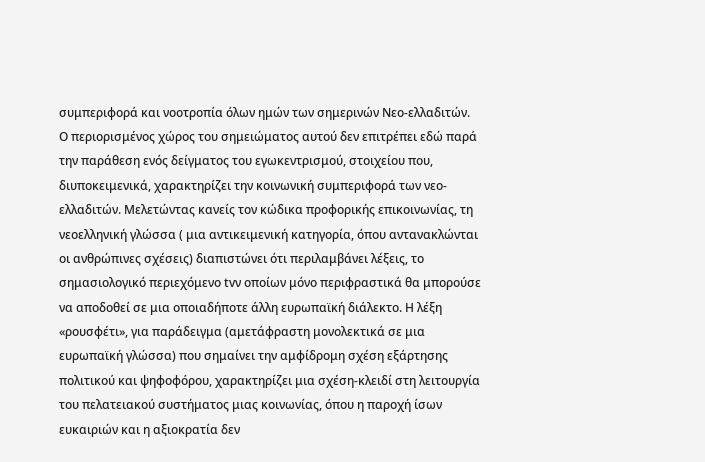συμπεριφορά και νοοτροπία όλων ημών των σημερινών Νεο-ελλαδιτών.
Ο περιορισμένος χώρος του σημειώματος αυτού δεν επιτρέπει εδώ παρά την παράθεση ενός δείγματος του εγωκεντρισμού, στοιχείου που, διυποκειμενικά, χαρακτηρίζει την κοινωνική συμπεριφορά των νεο-ελλαδιτών. Μελετώντας κανείς τον κώδικα προφορικής επικοινωνίας, τη νεοελληνική γλώσσα ( μια αντικειμενική κατηγορία, όπoυ αντανακλώνται οι ανθρώπινες σχέσεις) διαπιστώνει ότι περιλαμβάνει λέξεις, το σημασιολογικό περιεχόμενο tvν οποίων μόνο περιφραστικά θα μπορούσε να αποδοθεί σε μια οποιαδήποτε άλλη ευρωπαϊκή διάλεκτο. Η λέξη «ρουσφέτι», για παράδειγμα (αμετάφραστη μονολεκτικά σε μια ευρωπαϊκή γλώσσα) που σημαίνει την αμφίδρομη σχέση εξάρτησης πολιτικού και ψηφοφόρου, χαρακτηρίζει μια σχέση-κλειδί στη λειτουργία του πελατειακού συστήματος μιας κοινωνίας, όπου η παροχή ίσων ευκαιριών και η αξιοκρατία δεν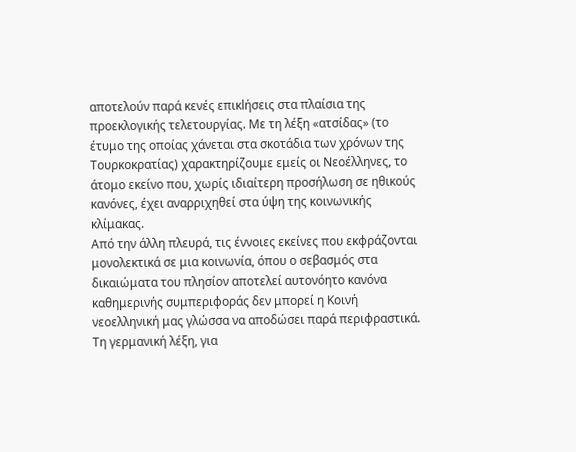αποτελούν παρά κενές επικlήσεις στα πλαίσια της προεκλογικής τελετουργίας. Με τη λέξη «ατσίδας» (το έτυμο της οποίας χάνεται στα σκοτάδια των χρόνων της Τουρκοκρατίας) χαρακτηρίζουμε εμείς οι Νεοέλληνες, το άτομο εκείνο που, χωρίς ιδιαίτερη προσήλωση σε ηθικούς κανόνες, έχει αναρριχηθεί στα ύψη της κοινωνικής κλίμακας.
Από την άλλη πλευρά, τις έννοιες εκείνες που εκφράζονται μονολεκτικά σε μια κοινωνία, όπου ο σεβασμός στα δικαιώματα του πλησίον αποτελεί αυτονόητο κανόνα καθημερινής συμπεριφοράς δεν μπορεί η Κοινή νεοελληνική μας γλώσσα να αποδώσει παρά περιφραστικά. Τη γερμανική λέξη, για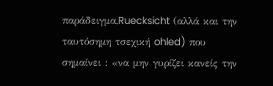παράδειγμα,Ruecksicht (αλλά και την ταυτόσημη τσεχική ohled) που σημαίνει : «να μην γυρίζει κανείς την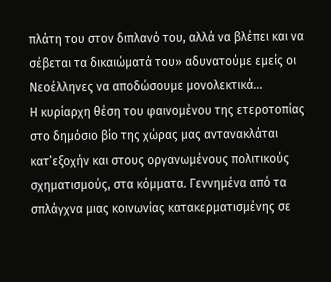πλάτη του στον διπλανό του, αλλά να βλέπει και να σέβεται τα δικαιώματά του» αδυνατούμε εμείς οι Νεοέλληνες να αποδώσουμε μονολεκτικά...
Η κυρίαρχη θέση του φαινομένου της ετεροτοπίας στο δημόσιο βίο της χώρας μας αντανακλάται κατ’εξοχήν και στους οργανωμένους πολιτικούς σχηματισμούς, στα κόμματα. Γεννημένα από τα σπλάγχνα μιας κοινωνίας κατακερματισμένης σε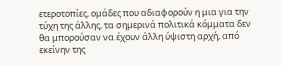ετεροτοπίες, ομάδες που αδιαφορούν η μια για την τύχη της άλλης, τα σημερινά πολιτικά κόμματα δεν θα μπορούσαν να έχουν άλλη ύψιστη αρχή, από εκείνην της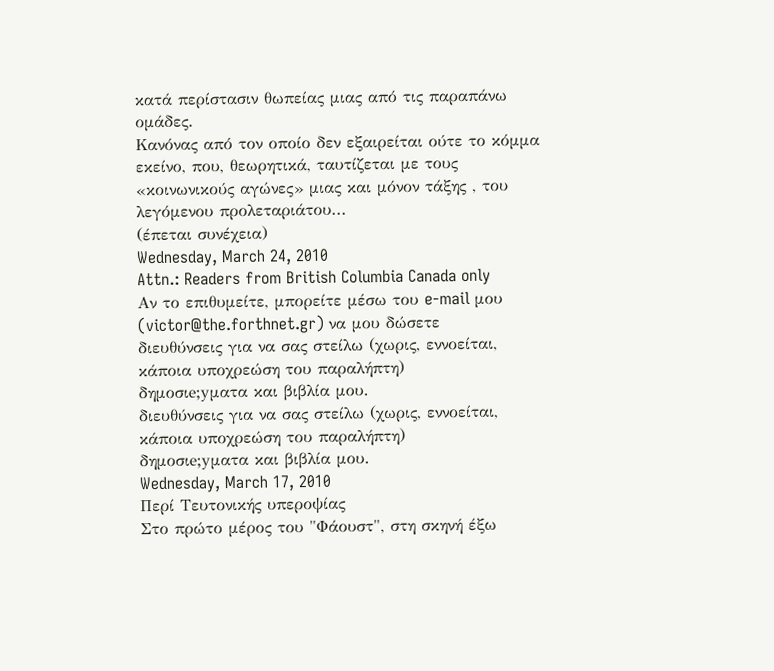κατά περίστασιν θωπείας μιας από τις παραπάνω ομάδες.
Κανόνας από τον οποίο δεν εξαιρείται ούτε το κόμμα εκείνο, που, θεωρητικά, ταυτίζεται με τους «κοινωνικούς αγώνες» μιας και μόνον τάξης , του λεγόμενου προλεταριάτου...
(έπεται συνέχεια)
Wednesday, March 24, 2010
Attn.: Readers from British Columbia Canada only
Αν το επιθυμείτε, μπορείτε μέσω του e-mail μου (victor@the.forthnet.gr) να μου δώσετε
διευθύνσεις για να σας στείλω (χωρις, εννοείται, κάποια υποχρεώση του παραλήπτη)
δημοσιe;yματα και βιβλία μου.
διευθύνσεις για να σας στείλω (χωρις, εννοείται, κάποια υποχρεώση του παραλήπτη)
δημοσιe;yματα και βιβλία μου.
Wednesday, March 17, 2010
Περί Tευτονικής υπεροψίας
Στο πρώτο μέρος του "Φάουστ", στη σκηνή έξω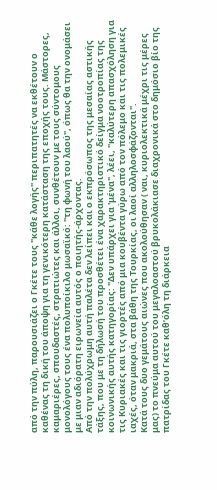από την πύλη, παρουσιάζει ο Γκέτε τους "κάθε λογής" περιπατητές να εκθέτουν ο καθένας τη δική του άποψη για τη γενικότερη κατάσταση της εποχής τους. Mάστορες, καμαριέρες, σπουδαστές, στρατιώτες και άλλοι, συνθέτουν με τους σύντομους μονολόγους τους ένα πολυποίκιλο μωσαϊκό: "τη φωνή του λαού", όπως θα την ονομάσει με μιαν αδιόρατη ειρωνεία αυτός ο ποιητής-άρχοντας.
Aπό την πολύχρωμη αυτή παλέτα δεν λείπει και ο εκπρόσωπος της μεσαίας αστικής τάξης, που με τη δήλωσή του προσθέτει ένα χαρακτηριστικό δείγμα νοοτροπίας της κοινωνικής αυτής κατηγορίας: "Δεν υπάρχει για 'μένα", λέει, "καλύτερη απασχόληση για τις Kυριακές και τις γιορτές από μια κουβέντα γύρω από τον πόλεμο και τις πολεμικές ιαχές, όταν μακριά, στα βάθη της Tουρκίας, οι λαοί αλληλοσφάζονται".
Κατά τους δυο γεμάτους αιώνες που ακολούθησαν ( ναι, κυριολεκτικά μέχρι τις μέρες μας) το πνεύμα αυτού του μεγαλοαστού βρυκολάκιασε διαχρονικά στο δημόσιο βίο της πατρίδας του Γκέτε καθ’όλη τη διάρκεια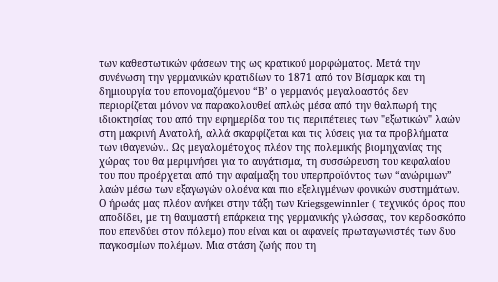των καθεστωτικών φάσεων της ως κρατικού μορφώματος. Μετά την συνένωση την γερμανικών κρατιδίων το 1871 από τον Βίσμαρκ και τη δημιουργία του επονομαζόμενου “Β’ ο γερμανός μεγαλοαστός δεν περιορίζεται μόνον να παρακολουθεί απλώς μέσα από την θαλπωρή της ιδιοκτησίας του από την εφημερίδα του τις περιπέτειες των "εξωτικών" λαών στη μακρινή Aνατολή, αλλά σκαρφίζεται και τις λύσεις για τα προβλήματα των ιθαγενών.. Ως μεγαλομέτοχος πλέον της πολεμικής βιομηχανίας της χώρας του θα μεριμνήσει για το αυγάτισμα, τη συσσώρευση του κεφαλαίου του που προέρχεται από την αφαίμαξη του υπερπροϊόντος των “ανώριμων” λαών μέσω των εξαγωγών ολοένα και πιο εξελιγμένων φονικών συστημάτων.
Ο ήρωάς μας πλέον ανήκει στην τάξη των Kriegsgewinnler ( τεχνικός όρος που αποδίδει, με τη θαυμαστή επάρκεια της γερμανικής γλώσσας, τον κερδοσκόπο που επενδύει στον πόλεμο) που είναι και οι αφανείς πρωταγωνιστές των δυο παγκοσμίων πολέμων. Μια στάση ζωής που τη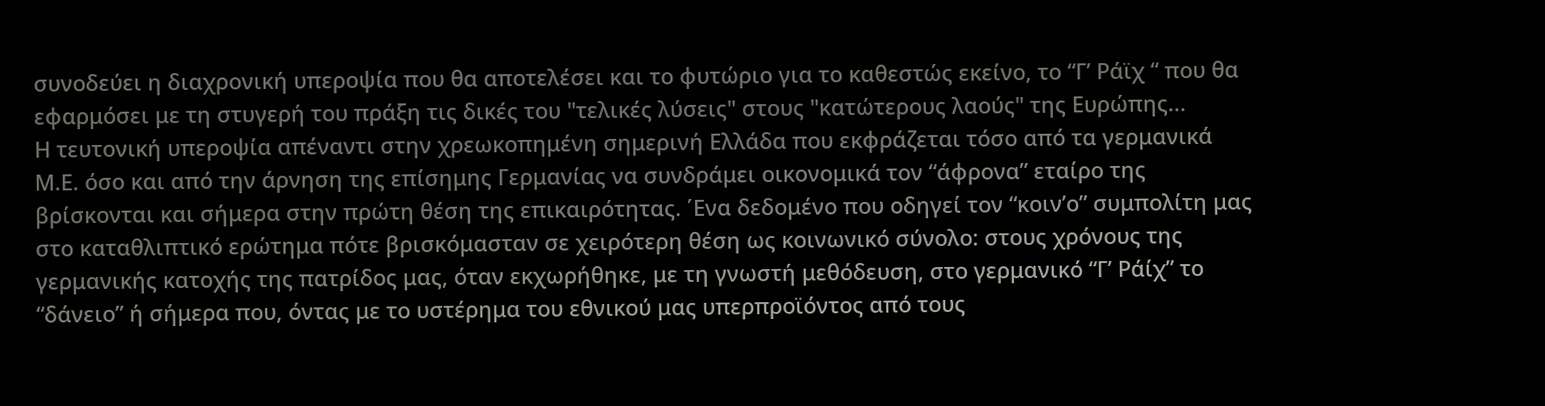συνοδεύει η διαχρονική υπεροψία που θα αποτελέσει και το φυτώριο για το καθεστώς εκείνο, το “Γ’ Ράϊχ “ που θα εφαρμόσει με τη στυγερή του πράξη τις δικές του "τελικές λύσεις" στους "κατώτερους λαούς" της Eυρώπης...
Η τευτονική υπεροψία απέναντι στην χρεωκοπημένη σημερινή Ελλάδα που εκφράζεται τόσο από τα γερμανικά Μ.Ε. όσο και από την άρνηση της επίσημης Γερμανίας να συνδράμει οικονομικά τον “άφρονα” εταίρο της βρίσκονται και σήμερα στην πρώτη θέση της επικαιρότητας. ΄Ενα δεδομένο που οδηγεί τον “κοιν’ο” συμπολίτη μας στο καταθλιπτικό ερώτημα πότε βρισκόμασταν σε χειρότερη θέση ως κοινωνικό σύνολο: στους χρόνους της γερμανικής κατοχής της πατρίδος μας, όταν εκχωρήθηκε, με τη γνωστή μεθόδευση, στο γερμανικό “Γ’ Ράίχ” το “δάνειο” ή σήμερα που, όντας με το υστέρημα του εθνικού μας υπερπροϊόντος από τους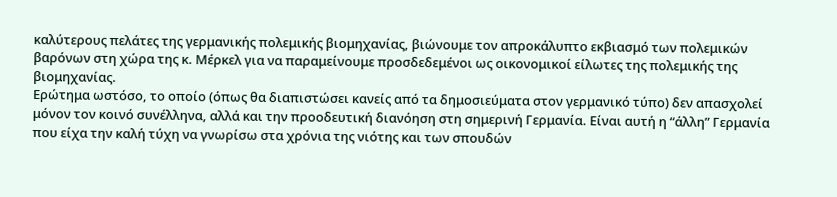καλύτερους πελάτες της γερμανικής πολεμικής βιομηχανίας, βιώνουμε τον απροκάλυπτο εκβιασμό των πολεμικών βαρόνων στη χώρα της κ. Μέρκελ για να παραμείνουμε προσδεδεμένοι ως οικονομικοί είλωτες της πολεμικής της βιομηχανίας.
Ερώτημα ωστόσο, το οποίο (όπως θα διαπιστώσει κανείς από τα δημοσιεύματα στον γερμανικό τύπο) δεν απασχολεί μόνον τον κοινό συνέλληνα, αλλά και την προοδευτική διανόηση στη σημερινή Γερμανία. Είναι αυτή η “άλλη” Γερμανία που είχα την καλή τύχη να γνωρίσω στα χρόνια της νιότης και των σπουδών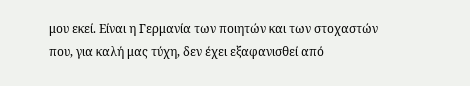μου εκεί. Είναι η Γερμανία των ποιητών και των στοχαστών που, για καλή μας τύχη, δεν έχει εξαφανισθεί από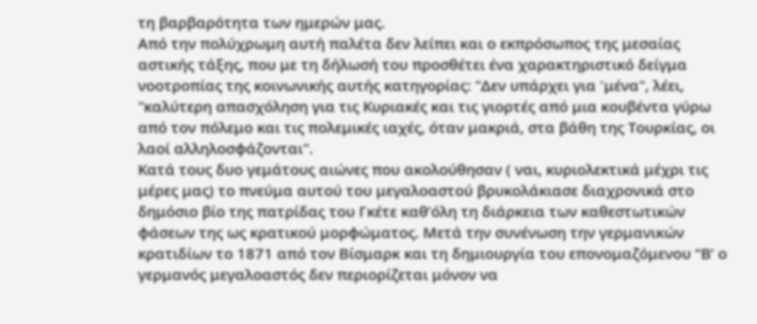τη βαρβαρότητα των ημερών μας.
Aπό την πολύχρωμη αυτή παλέτα δεν λείπει και ο εκπρόσωπος της μεσαίας αστικής τάξης, που με τη δήλωσή του προσθέτει ένα χαρακτηριστικό δείγμα νοοτροπίας της κοινωνικής αυτής κατηγορίας: "Δεν υπάρχει για 'μένα", λέει, "καλύτερη απασχόληση για τις Kυριακές και τις γιορτές από μια κουβέντα γύρω από τον πόλεμο και τις πολεμικές ιαχές, όταν μακριά, στα βάθη της Tουρκίας, οι λαοί αλληλοσφάζονται".
Κατά τους δυο γεμάτους αιώνες που ακολούθησαν ( ναι, κυριολεκτικά μέχρι τις μέρες μας) το πνεύμα αυτού του μεγαλοαστού βρυκολάκιασε διαχρονικά στο δημόσιο βίο της πατρίδας του Γκέτε καθ’όλη τη διάρκεια των καθεστωτικών φάσεων της ως κρατικού μορφώματος. Μετά την συνένωση την γερμανικών κρατιδίων το 1871 από τον Βίσμαρκ και τη δημιουργία του επονομαζόμενου “Β’ ο γερμανός μεγαλοαστός δεν περιορίζεται μόνον να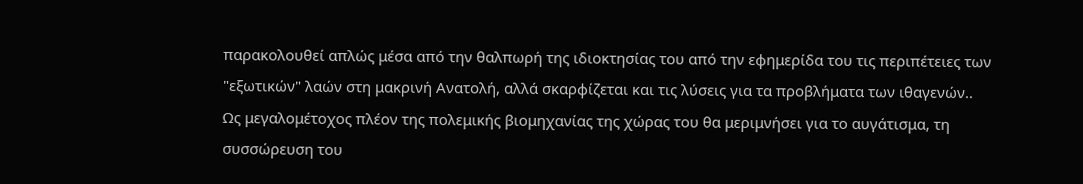παρακολουθεί απλώς μέσα από την θαλπωρή της ιδιοκτησίας του από την εφημερίδα του τις περιπέτειες των "εξωτικών" λαών στη μακρινή Aνατολή, αλλά σκαρφίζεται και τις λύσεις για τα προβλήματα των ιθαγενών.. Ως μεγαλομέτοχος πλέον της πολεμικής βιομηχανίας της χώρας του θα μεριμνήσει για το αυγάτισμα, τη συσσώρευση του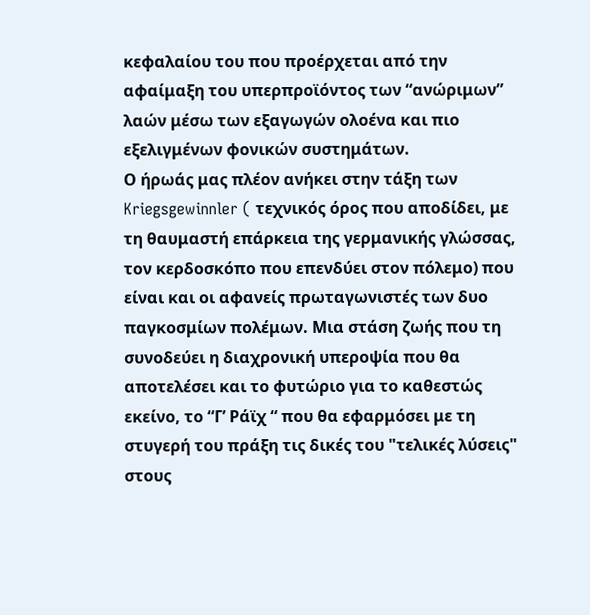κεφαλαίου του που προέρχεται από την αφαίμαξη του υπερπροϊόντος των “ανώριμων” λαών μέσω των εξαγωγών ολοένα και πιο εξελιγμένων φονικών συστημάτων.
Ο ήρωάς μας πλέον ανήκει στην τάξη των Kriegsgewinnler ( τεχνικός όρος που αποδίδει, με τη θαυμαστή επάρκεια της γερμανικής γλώσσας, τον κερδοσκόπο που επενδύει στον πόλεμο) που είναι και οι αφανείς πρωταγωνιστές των δυο παγκοσμίων πολέμων. Μια στάση ζωής που τη συνοδεύει η διαχρονική υπεροψία που θα αποτελέσει και το φυτώριο για το καθεστώς εκείνο, το “Γ’ Ράϊχ “ που θα εφαρμόσει με τη στυγερή του πράξη τις δικές του "τελικές λύσεις" στους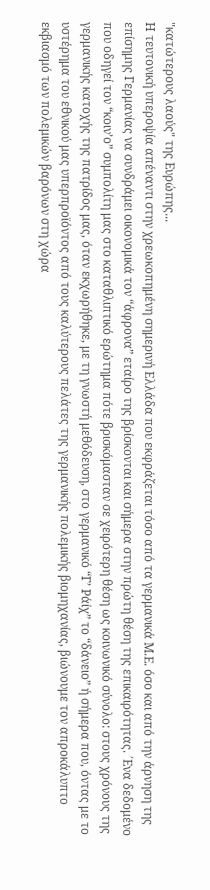"κατώτερους λαούς" της Eυρώπης...
Η τευτονική υπεροψία απέναντι στην χρεωκοπημένη σημερινή Ελλάδα που εκφράζεται τόσο από τα γερμανικά Μ.Ε. όσο και από την άρνηση της επίσημης Γερμανίας να συνδράμει οικονομικά τον “άφρονα” εταίρο της βρίσκονται και σήμερα στην πρώτη θέση της επικαιρότητας. ΄Ενα δεδομένο που οδηγεί τον “κοιν’ο” συμπολίτη μας στο καταθλιπτικό ερώτημα πότε βρισκόμασταν σε χειρότερη θέση ως κοινωνικό σύνολο: στους χρόνους της γερμανικής κατοχής της πατρίδος μας, όταν εκχωρήθηκε, με τη γνωστή μεθόδευση, στο γερμανικό “Γ’ Ράίχ” το “δάνειο” ή σήμερα που, όντας με το υστέρημα του εθνικού μας υπερπροϊόντος από τους καλύτερους πελάτες της γερμανικής πολεμικής βιομηχανίας, βιώνουμε τον απροκάλυπτο εκβιασμό των πολεμικών βαρόνων στη χώρα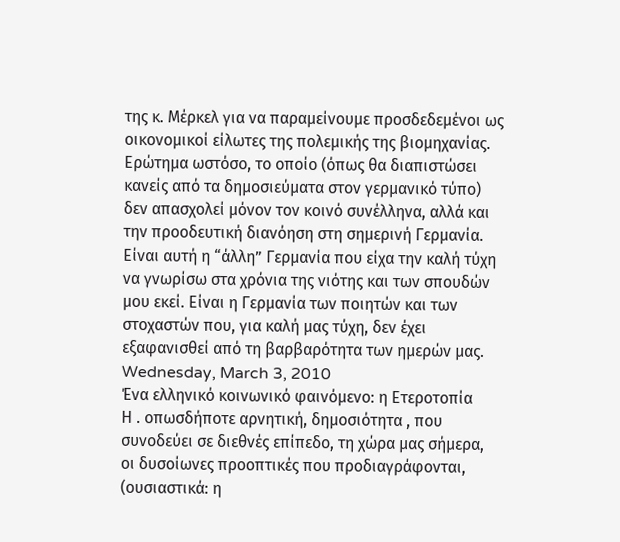της κ. Μέρκελ για να παραμείνουμε προσδεδεμένοι ως οικονομικοί είλωτες της πολεμικής της βιομηχανίας.
Ερώτημα ωστόσο, το οποίο (όπως θα διαπιστώσει κανείς από τα δημοσιεύματα στον γερμανικό τύπο) δεν απασχολεί μόνον τον κοινό συνέλληνα, αλλά και την προοδευτική διανόηση στη σημερινή Γερμανία. Είναι αυτή η “άλλη” Γερμανία που είχα την καλή τύχη να γνωρίσω στα χρόνια της νιότης και των σπουδών μου εκεί. Είναι η Γερμανία των ποιητών και των στοχαστών που, για καλή μας τύχη, δεν έχει εξαφανισθεί από τη βαρβαρότητα των ημερών μας.
Wednesday, March 3, 2010
Ένα ελληνικό κοινωνικό φαινόμενο: η Ετεροτοπία
Η . οπωσδήποτε αρνητική, δημοσιότητα , που συνοδεύει σε διεθνές επίπεδο, τη χώρα μας σήμερα, οι δυσοίωνες προοπτικές που προδιαγράφονται, (ουσιαστικά: η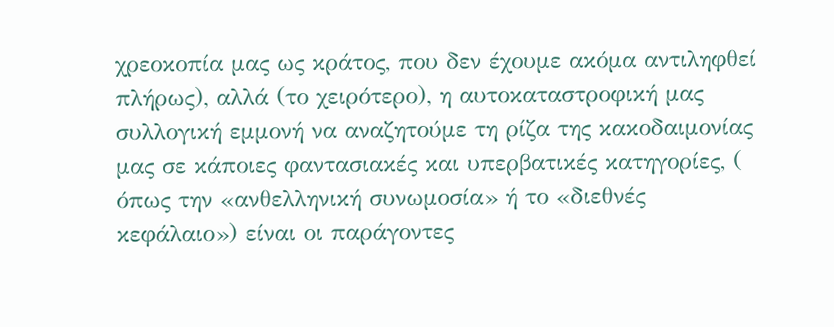χρεοκοπία μας ως κράτος, που δεν έχουμε ακόμα αντιληφθεί πλήρως), αλλά (το χειρότερο), η αυτοκαταστροφική μας συλλογική εμμονή να αναζητούμε τη ρίζα της κακοδαιμονίας μας σε κάποιες φαντασιακές και υπερβατικές κατηγορίες, ( όπως την «ανθελληνική συνωμοσία» ή το «διεθνές κεφάλαιο») είναι οι παράγοντες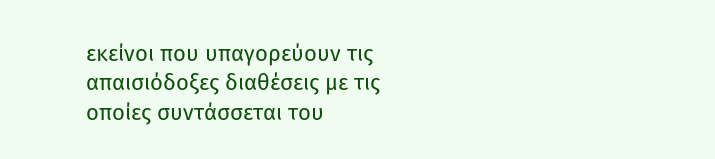εκείνοι που υπαγορεύουν τις απαισιόδοξες διαθέσεις με τις οποίες συντάσσεται του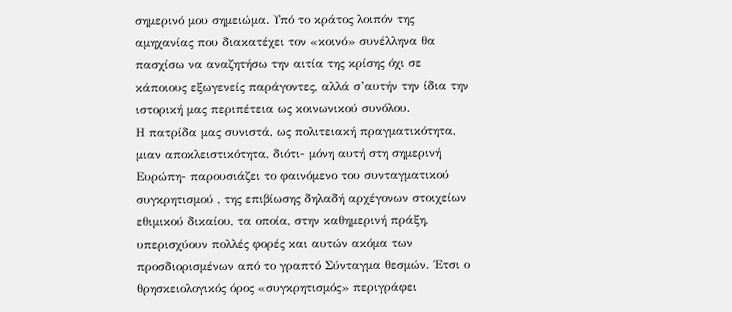σημερινό μου σημειώμα. Υπό το κράτος λοιπόν της αμηχανίας που διακατέχει τον «κοινό» συνέλληνα θα πασχίσω να αναζητήσω την αιτία της κρίσης όχι σε κάποιους εξωγενείς παράγοντες, αλλά σ’αυτήν την ίδια την ιστορική μας περιπέτεια ως κοινωνικού συνόλου.
Η πατρίδα μας συνιστά, ως πολιτειακή πραγματικότητα, μιαν αποκλειστικότητα, διότι- μόνη αυτή στη σημερινή Ευρώπη- παρουσιάζει το φαινόμενο του συνταγματικού συγκρητισμού , της επιβίωσης δηλαδή αρχέγονων στοιχείων εθιμικού δικαίου, τα οποία, στην καθημερινή πράξη, υπερισχύουν πολλές φορές και αυτών ακόμα των προσδιορισμένων από το γραπτό Σύνταγμα θεσμών. ΄Ετσι ο θρησκειολογικός όρος «συγκρητισμός» περιγράφει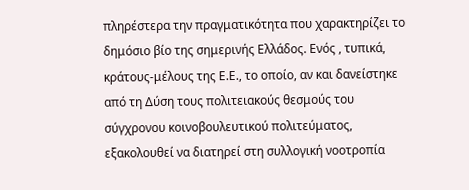πληρέστερα την πραγματικότητα που χαρακτηρίζει το δημόσιο βίο της σημερινής Ελλάδος. Ενός , τυπικά, κράτους-μέλους της Ε.Ε., το οποίο, αν και δανείστηκε από τη Δύση τους πολιτειακούς θεσμούς του σύγχρονου κοινοβουλευτικού πολιτεύματος, εξακολουθεί να διατηρεί στη συλλογική νοοτροπία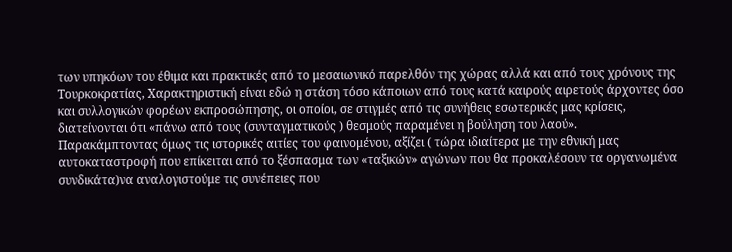των υπηκόων του έθιμα και πρακτικές από το μεσαιωνικό παρελθόν της χώρας αλλά και από τους χρόνους της Τουρκοκρατίας, Χαρακτηριστική είναι εδώ η στάση τόσο κάποιων από τους κατά καιρούς αιρετούς άρχοντες όσο και συλλογικών φορέων εκπροσώπησης, οι οποίοι, σε στιγμές από τις συνήθεις εσωτερικές μας κρίσεις, διατείνονται ότι «πάνω από τους (συνταγματικούς ) θεσμούς παραμένει η βούληση του λαού».
Παρακάμπτοντας όμως τις ιστορικές αιτίες του φαινομένου, αξίζει ( τώρα ιδιαίτερα με την εθνική μας αυτοκαταστροφή που επίκειται από το ξέσπασμα των «ταξικών» αγώνων που θα προκαλέσουν τα οργανωμένα συνδικάτα)να αναλογιστούμε τις συνέπειες που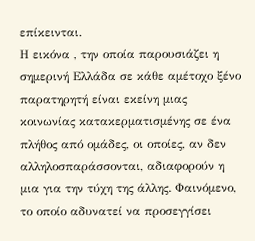επίκεινται.
Η εικόνα , την οποία παρουσιάζει η σημερινή Ελλάδα σε κάθε αμέτοχο ξένο παρατηρητή είναι εκείνη μιας κοινωνίας κατακερματισμένης σε ένα πλήθος από ομάδες, οι οποίες, αν δεν αλληλοσπαράσσονται, αδιαφορούν η μια για την τύχη της άλλης. Φαινόμενο, το οποίο αδυνατεί να προσεγγίσει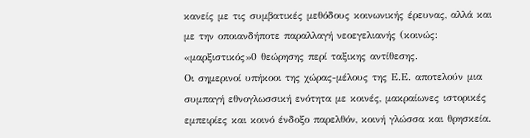κανείς με τις συμβατικές μεθόδους κοινωνικής έρευνας, αλλά και με την οποιανδήποτε παραλλαγή νεοεγελιανής (κοινώς: «μαρξιστικός»0 θεώρησης περί ταξικης αντίθεσης.
Οι σημερινοί υπήκοοι της χώρας-μέλους της Ε.Ε. αποτελούν μια συμπαγή εθνογλωσσική ενότητα με κοινές, μακραίωνες ιστορικές εμπειρίες και κοινό ένδοξο παρελθόν, κοινή γλώσσα και θρησκεία.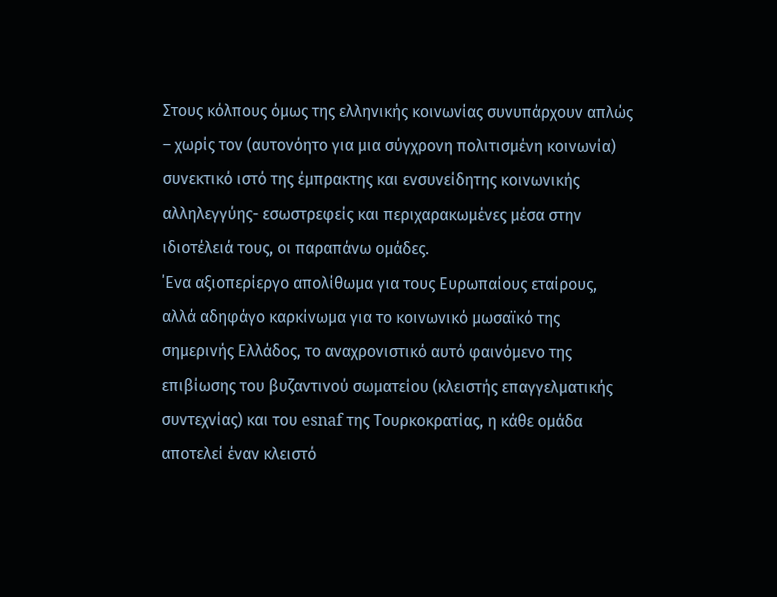Στους κόλπους όμως της ελληνικής κοινωνίας συνυπάρχουν απλώς – χωρίς τον (αυτονόητο για μια σύγχρονη πολιτισμένη κοινωνία) συνεκτικό ιστό της έμπρακτης και ενσυνείδητης κοινωνικής αλληλεγγύης- εσωστρεφείς και περιχαρακωμένες μέσα στην ιδιοτέλειά τους, οι παραπάνω ομάδες.
΄Ενα αξιοπερίεργο απολίθωμα για τους Ευρωπαίους εταίρους, αλλά αδηφάγο καρκίνωμα για το κοινωνικό μωσαϊκό της σημερινής Ελλάδος, το αναχρονιστικό αυτό φαινόμενο της επιβίωσης του βυζαντινού σωματείου (κλειστής επαγγελματικής συντεχνίας) και του esnaf της Τουρκοκρατίας, η κάθε ομάδα αποτελεί έναν κλειστό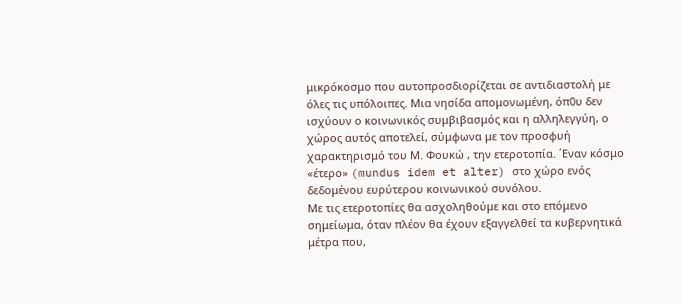μικρόκοσμο που αυτοπροσδιορίζεται σε αντιδιαστολή με όλες τις υπόλοιπες. Μια νησίδα απομονωμένη, όπ0υ δεν ισχύουν ο κοινωνικός συμβιβασμός και η αλληλεγγύη, ο χώρος αυτός αποτελεί, σύμφωνα με τον προσφυή χαρακτηρισμό του Μ. Φουκώ , την ετεροτοπία. ΄Εναν κόσμο «έτερο» (mundus idem et alter) στο χώρο ενός δεδομένου ευρύτερου κοινωνικού συνόλου.
Με τις ετεροτοπίες θα ασχοληθούμε και στο επόμενο σημείωμα, όταν πλέον θα έχουν εξαγγελθεί τα κυβερνητικά μέτρα που,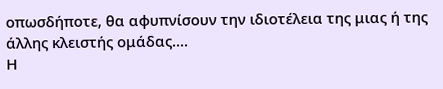οπωσδήποτε, θα αφυπνίσουν την ιδιοτέλεια της μιας ή της άλλης κλειστής ομάδας....
Η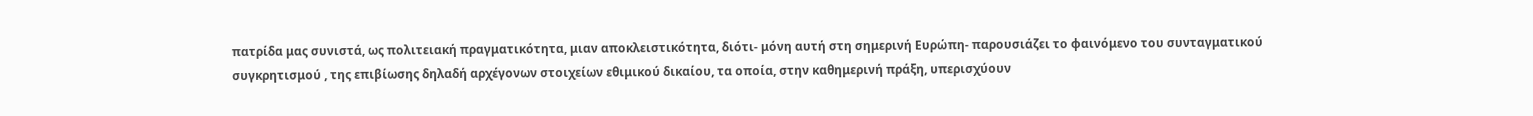πατρίδα μας συνιστά, ως πολιτειακή πραγματικότητα, μιαν αποκλειστικότητα, διότι- μόνη αυτή στη σημερινή Ευρώπη- παρουσιάζει το φαινόμενο του συνταγματικού συγκρητισμού , της επιβίωσης δηλαδή αρχέγονων στοιχείων εθιμικού δικαίου, τα οποία, στην καθημερινή πράξη, υπερισχύουν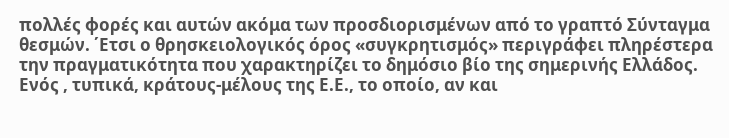πολλές φορές και αυτών ακόμα των προσδιορισμένων από το γραπτό Σύνταγμα θεσμών. ΄Ετσι ο θρησκειολογικός όρος «συγκρητισμός» περιγράφει πληρέστερα την πραγματικότητα που χαρακτηρίζει το δημόσιο βίο της σημερινής Ελλάδος. Ενός , τυπικά, κράτους-μέλους της Ε.Ε., το οποίο, αν και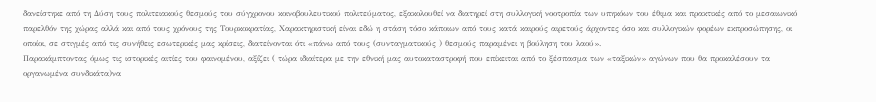δανείστηκε από τη Δύση τους πολιτειακούς θεσμούς του σύγχρονου κοινοβουλευτικού πολιτεύματος, εξακολουθεί να διατηρεί στη συλλογική νοοτροπία των υπηκόων του έθιμα και πρακτικές από το μεσαιωνικό παρελθόν της χώρας αλλά και από τους χρόνους της Τουρκοκρατίας, Χαρακτηριστική είναι εδώ η στάση τόσο κάποιων από τους κατά καιρούς αιρετούς άρχοντες όσο και συλλογικών φορέων εκπροσώπησης, οι οποίοι, σε στιγμές από τις συνήθεις εσωτερικές μας κρίσεις, διατείνονται ότι «πάνω από τους (συνταγματικούς ) θεσμούς παραμένει η βούληση του λαού».
Παρακάμπτοντας όμως τις ιστορικές αιτίες του φαινομένου, αξίζει ( τώρα ιδιαίτερα με την εθνική μας αυτοκαταστροφή που επίκειται από το ξέσπασμα των «ταξικών» αγώνων που θα προκαλέσουν τα οργανωμένα συνδικάτα)να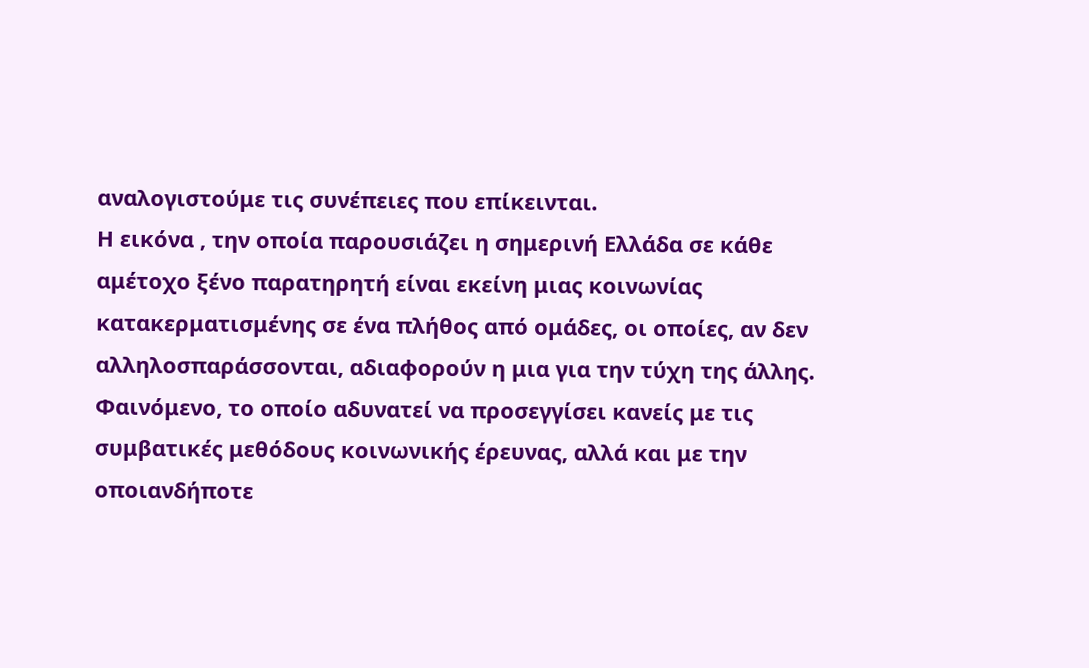αναλογιστούμε τις συνέπειες που επίκεινται.
Η εικόνα , την οποία παρουσιάζει η σημερινή Ελλάδα σε κάθε αμέτοχο ξένο παρατηρητή είναι εκείνη μιας κοινωνίας κατακερματισμένης σε ένα πλήθος από ομάδες, οι οποίες, αν δεν αλληλοσπαράσσονται, αδιαφορούν η μια για την τύχη της άλλης. Φαινόμενο, το οποίο αδυνατεί να προσεγγίσει κανείς με τις συμβατικές μεθόδους κοινωνικής έρευνας, αλλά και με την οποιανδήποτε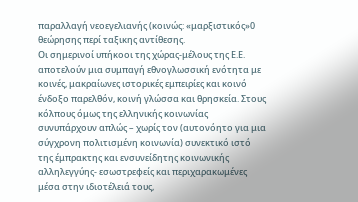παραλλαγή νεοεγελιανής (κοινώς: «μαρξιστικός»0 θεώρησης περί ταξικης αντίθεσης.
Οι σημερινοί υπήκοοι της χώρας-μέλους της Ε.Ε. αποτελούν μια συμπαγή εθνογλωσσική ενότητα με κοινές, μακραίωνες ιστορικές εμπειρίες και κοινό ένδοξο παρελθόν, κοινή γλώσσα και θρησκεία. Στους κόλπους όμως της ελληνικής κοινωνίας συνυπάρχουν απλώς – χωρίς τον (αυτονόητο για μια σύγχρονη πολιτισμένη κοινωνία) συνεκτικό ιστό της έμπρακτης και ενσυνείδητης κοινωνικής αλληλεγγύης- εσωστρεφείς και περιχαρακωμένες μέσα στην ιδιοτέλειά τους,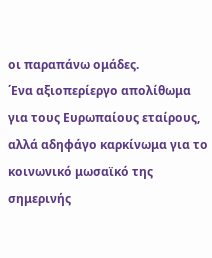οι παραπάνω ομάδες.
΄Ενα αξιοπερίεργο απολίθωμα για τους Ευρωπαίους εταίρους, αλλά αδηφάγο καρκίνωμα για το κοινωνικό μωσαϊκό της σημερινής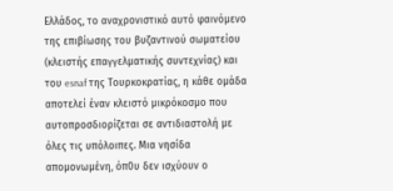Ελλάδος, το αναχρονιστικό αυτό φαινόμενο της επιβίωσης του βυζαντινού σωματείου (κλειστής επαγγελματικής συντεχνίας) και του esnaf της Τουρκοκρατίας, η κάθε ομάδα αποτελεί έναν κλειστό μικρόκοσμο που αυτοπροσδιορίζεται σε αντιδιαστολή με όλες τις υπόλοιπες. Μια νησίδα απομονωμένη, όπ0υ δεν ισχύουν ο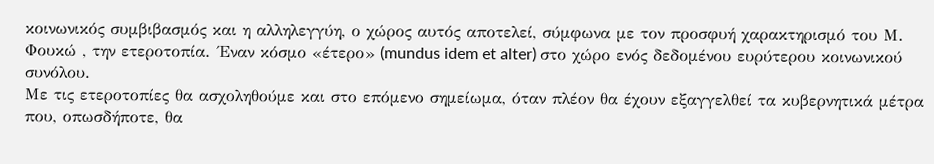κοινωνικός συμβιβασμός και η αλληλεγγύη, ο χώρος αυτός αποτελεί, σύμφωνα με τον προσφυή χαρακτηρισμό του Μ. Φουκώ , την ετεροτοπία. ΄Εναν κόσμο «έτερο» (mundus idem et alter) στο χώρο ενός δεδομένου ευρύτερου κοινωνικού συνόλου.
Με τις ετεροτοπίες θα ασχοληθούμε και στο επόμενο σημείωμα, όταν πλέον θα έχουν εξαγγελθεί τα κυβερνητικά μέτρα που, οπωσδήποτε, θα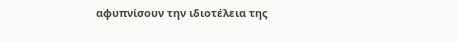αφυπνίσουν την ιδιοτέλεια της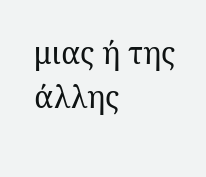μιας ή της άλλης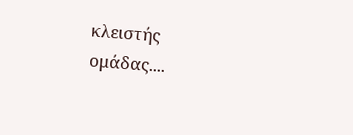κλειστής ομάδας....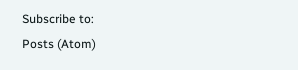Subscribe to:
Posts (Atom)